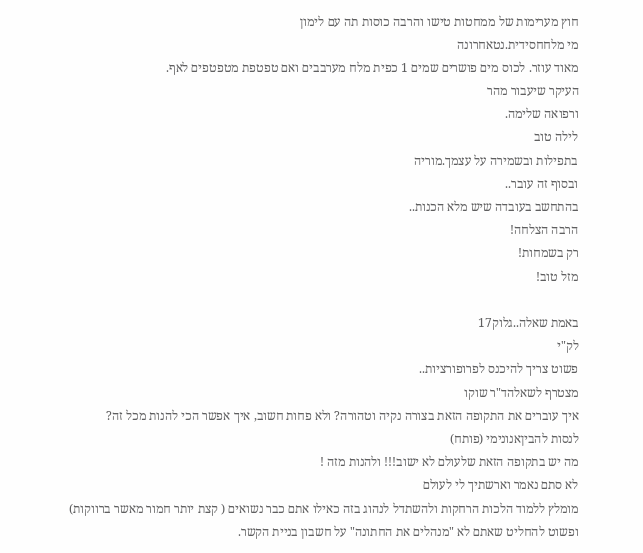חוץ מערימות של ממחטות טישו והרבה כוסות תה עם לימון
מי מלחחסידית.נטאחרונה
מאוד עוזר. לכוס מים פושרים שמים 1 כפית מלח מערבבים ואם טפטפת מטפטפים לאף.
העיקר שיעבור מהר
ורפואה שלימה.
לילה טוב
בתפילות ובשמירה על עצמך.מוריה
ובסוף זה עובר..
בהתחשב בעובדה שיש מלא הכנות..
הרבה הצלחה!
רק בשמחות!
מזל טוב!

באמת שאלה..גלוק17
לק"י
פשוט צריך להיכנס לפרופורציות..
מצטרף לשאלהד"ר שוקו
איך עוברים את התקופה הזאת בצורה נקיה וטהורה? ולא פחות חשוב, איך אפשר הכי להנות מכל זה?
לנסות להביןאנונימי (פותח)
מה יש בתקופה הזאת שלעולם לא ישוב!!! ולהנות מזה !
לא סתם נאמר וארשתיך לי לעולם
מומלץ ללמוד הלכות הרחקות ולהשתדל לנהוג בזה כאילו אתם כבר נשואים ( קצת יותר חמור מאשר ברווקות)
ופשוט להחליט שאתם לא "מנהלים את החתונה" על חשבון בניית הקשר.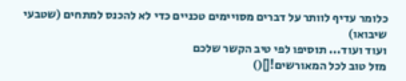כלומר עדיף לוותר על דברים מסויימים טכניים כדי לא להכנס למתחים (שטבעי שיבואו)
ועוד ועוד... תוסיפו לפי טיב הקשר שלכם
מזל טוב לכל המאורשים![]()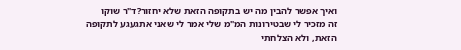ואיך אפשר להבין מה יש בתקופה הזאת שלא יחזור?ד"ר שוקו
זה מזכיר לי שבטירונות המ"מ שלי אמר לי שאני אתגעגע לתקופה הזאת, ולא הצלחתי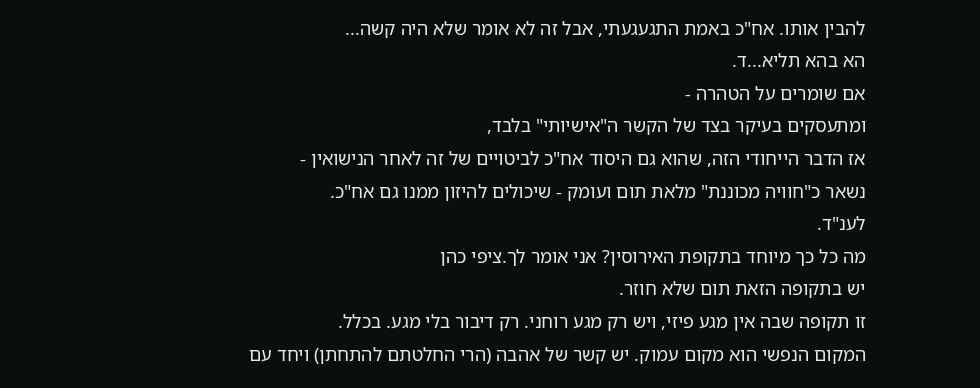להבין אותו. אח"כ באמת התגעגעתי, אבל זה לא אומר שלא היה קשה...
הא בהא תליא...ד.
אם שומרים על הטהרה -
ומתעסקים בעיקר בצד של הקשר ה"אישיותי" בלבד,
אז הדבר הייחודי הזה, שהוא גם היסוד אח"כ לביטויים של זה לאחר הנישואין -
נשאר כ"חוויה מכוננת" מלאת תום ועומק - שיכולים להיזון ממנו גם אח"כ.
לענ"ד.
מה כל כך מיוחד בתקופת האירוסין? אני אומר לך.ציפי כהן
יש בתקופה הזאת תום שלא חוזר.
זו תקופה שבה אין מגע פיזי, ויש רק מגע רוחני. רק דיבור בלי מגע. בכלל.
המקום הנפשי הוא מקום עמוק. יש קשר של אהבה (הרי החלטתם להתחתן) ויחד עם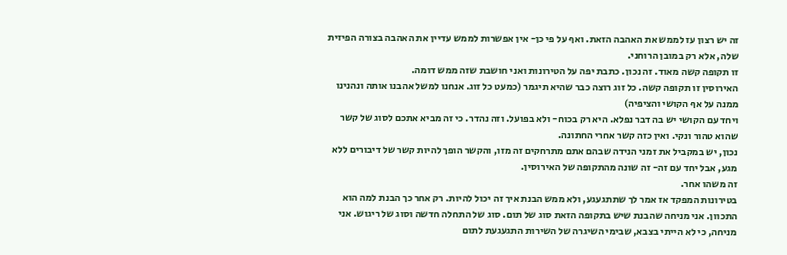זה יש רצון עז לממש את האהבה הזאת. ואף על פי כן- אין אפשרות לממש עדיין את האהבה בצורה הפיזית שלה, אלא רק במובן הרוחני.
זו תקופה קשה מאוד. זה נכון. כתבת יפה על הטירונות ואני חושבת שזה ממש דומה.
האירוסין זו תקופה קשה. כל זוג רוצה כבר שהיא תיגמר (כמעט כל זוג. אנחנו למשל אהבנו אותה ונהנינו ממנה על אף הקושי והציפיה)
ויחד עם הקושי יש בה דבר נפלא. היא רק בכוח- ולא בפועל. וזה נהדר. כי זה מביא אתכם לסוג של קשר שהוא טהור ונקי. ואין כזה קשר אחרי החתונה.
נכון, יש במקביל את זמני הנידה שבהם אתם מתרחקים זה מזו, והקשר הופך להיות קשר של דיבורים ללא מגע, אבל יחד עם זה- זה שונה מהתקופה של האירוסין.
זה משהו אחר.
בטירונות המפקד אז אמר לך שתתגעגע, ולא ממש הבנת איך זה יכול להיות. רק אחר כך הבנת למה הוא התכוון. אני מניחה שהבנת שיש בתקופה הזאת סוג של תום. סוג של התחלה חדשה וסוג של ריגוש. אני מניחה, כי לא הייתי בצבא, שבימי השיגרה של השירות התגעגעת לתום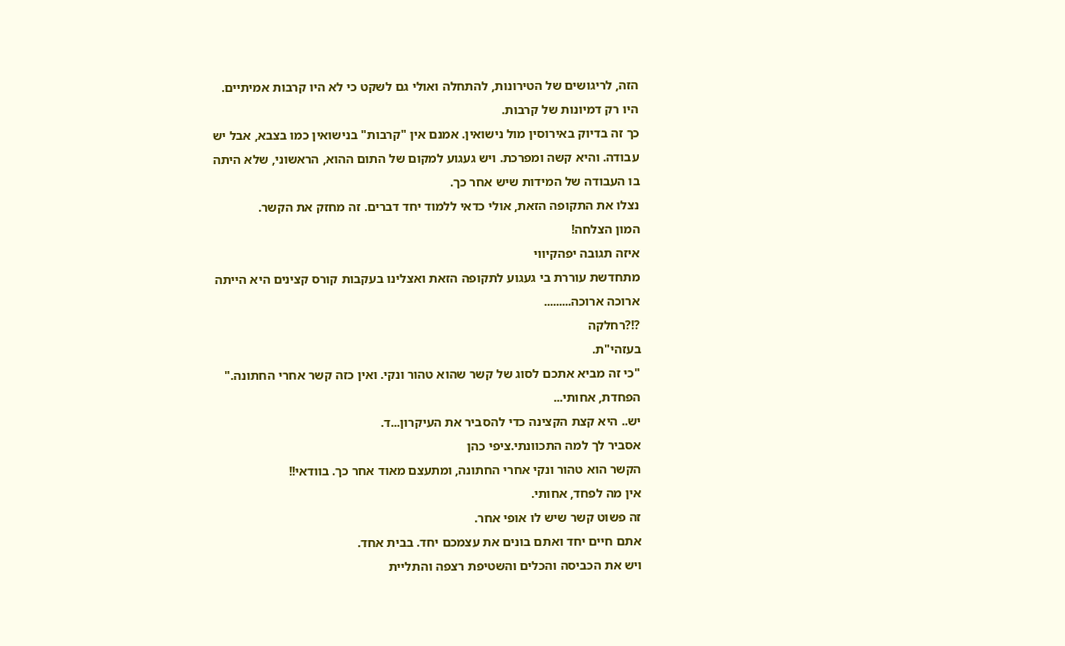הזה, לריגושים של הטירונות, להתחלה ואולי גם לשקט כי לא היו קרבות אמיתיים. היו רק דמיונות של קרבות.
כך זה בדיוק באירוסין מול נישואין. אמנם אין "קרבות" בנישואין כמו בצבא, אבל יש עבודה. והיא קשה ומפרכת. ויש געגוע למקום של התום ההוא, הראשוני, שלא היתה בו העבודה של המידות שיש אחר כך.
נצלו את התקופה הזאת, אולי כדאי ללמוד יחד דברים. זה מחזק את הקשר.
המון הצלחה!
איזה תגובה יפהקיווי
מתחדשת עוררת בי געגוע לתקופה הזאת ואצלינו בעקבות קורס קצינים היא הייתה ארוכה ארוכה.........
?!?רחלקה
בעזהי"ת.
"כי זה מביא אתכם לסוג של קשר שהוא טהור ונקי. ואין כזה קשר אחרי החתונה."
הפחדת, אחותי...
יש.. היא קצת הקצינה כדי להסביר את העיקרון...ד.
אסביר לך למה התכוונתי.ציפי כהן
הקשר הוא טהור ונקי אחרי החתונה, ומתעצם מאוד אחר כך. בוודאי!!
אין מה לפחד, אחותי.
זה פשוט קשר שיש לו אופי אחר.
אתם חיים יחד ואתם בונים את עצמכם יחד. בבית אחד.
ויש את הכביסה והכלים והשטיפת רצפה והתליית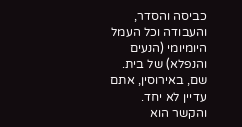כביסה והסדר, והעבודה וכל העמל היומיומי (הנעים והנפלא) של בית.
שם, באירוסין, אתם עדיין לא יחד. והקשר הוא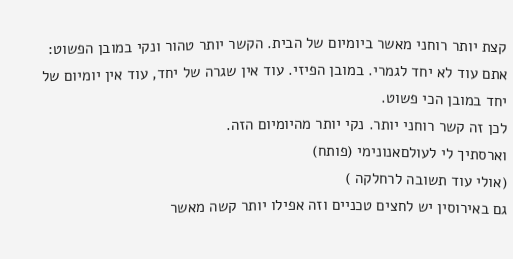קצת יותר רוחני מאשר ביומיום של הבית. הקשר יותר טהור ונקי במובן הפשוט: אתם עוד לא יחד לגמרי. במובן הפיזי. עוד אין שגרה של יחד, עוד אין יומיום של יחד במובן הכי פשוט.
לכן זה קשר רוחני יותר. נקי יותר מהיומיום הזה.
וארסתיך לי לעולםאנונימי (פותח)
(אולי עוד תשובה לרחלקה )
גם באירוסין יש לחצים טכניים וזה אפילו יותר קשה מאשר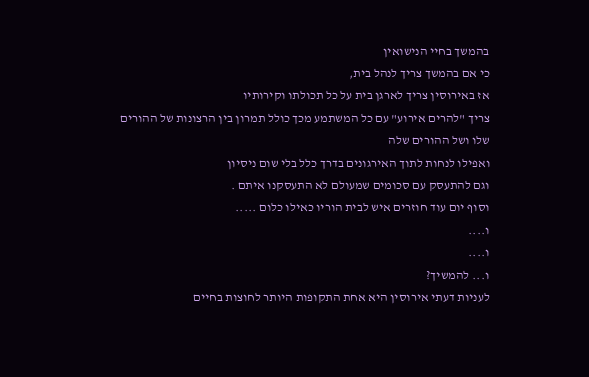בהמשך בחיי הנישואין
כי אם בהמשך צריך לנהל בית,
אז באירוסין צריך לארגן בית על כל תכולתו וקירותיו
צריך "להרים אירוע" עם כל המשתמע מכך כולל תמרון בין הרצונות של ההורים שלו ושל ההורים שלה
ואפילו לנחות לתוך האירגונים בדרך כלל בלי שום ניסיון
וגם להתעסק עם סכומים שמעולם לא התעסקנו איתם .
וסוף יום עוד חוזרים איש לבית הוריו כאילו כלום .....
ו....
ו....
ו... להמשיך?
לעניות דעתי אירוסין היא אחת התקופות היותר לחוצות בחיים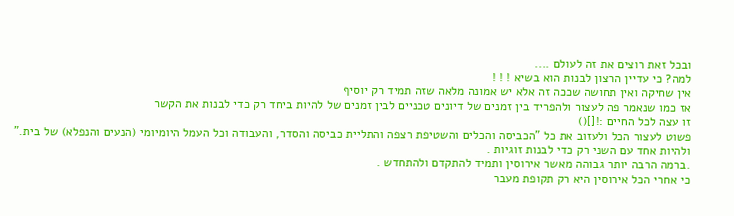ובכל זאת רוצים את זה לעולם ....
למה? כי עדיין הרצון לבנות הוא בשיא ! ! !
אין שחיקה ואין תחושה שככה זה אלא יש אמונה מלאה שזה תמיד רק יוסיף
אז כמו שנאמר פה לעצור ולהפריד בין זמנים של דיונים טכניים לבין זמנים של להיות ביחד רק כדי לבנות את הקשר
זו עצה לכל החיים :![]()
פשוט לעצור הכל ולעזוב את כל "הכביסה והכלים והשטיפת רצפה והתליית כביסה והסדר, והעבודה וכל העמל היומיומי (הנעים והנפלא) של בית."
ולהיות אחד עם השני רק כדי לבנות זוגיות .
.ברמה הרבה יותר גבוהה מאשר אירוסין ותמיד להתקדם ולהתחדש .
כי אחרי הכל אירוסין היא רק תקופת מעבר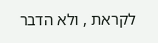לקראת , ולא הדבר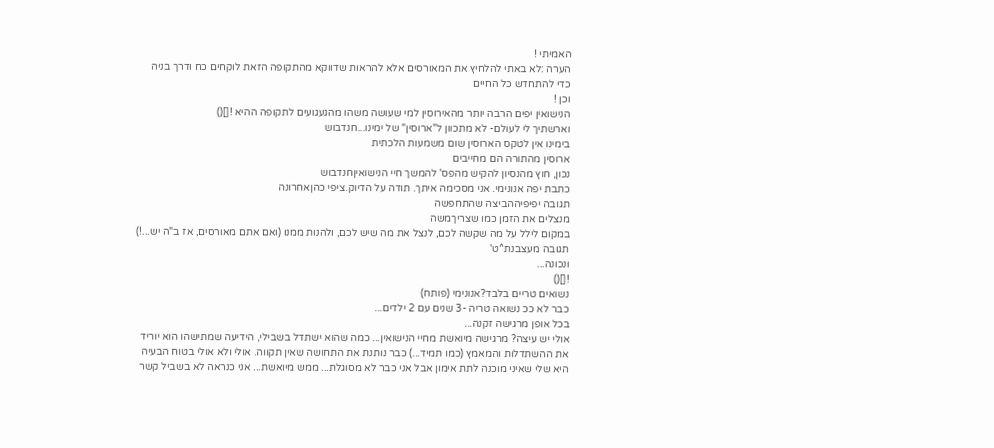האמיתי !
הערה :לא באתי להלחיץ את המאורסים אלא להראות שדווקא מהתקופה הזאת לוקחים כח ודרך בניה כדי להתחדש כל החיים
וכן !
הנישואין יפים הרבה יותר מהאירוסין למי שעושה משהו מהגעגועים לתקופה ההיא ![]()
וארשתיך לי לעולם- לא מתכוון ל"ארוסין" של ימינו...חנדבוש
בימינו אין לטקס הארוסין שום משמעות הלכתית
ארוסין מהתורה הם מחייבים
נכון, חוץ מהנסיון להקיש מהפס' להמשך חיי הנישואיןחנדבוש
כתבת יפה אנונימי. אני מסכימה איתך. תודה על הדיוק.ציפי כהןאחרונה
תגובה יפיפיההביצה שהתחפשה
מנצלים את הזמן כמו שצריךמשה
במקום לילל על מה שקשה לכם, לנצל את מה שיש לכם, ולהנות ממנו (ואם אתם מאורסים, אז ב"ה יש...!)
תגובה מעצבנת^ט'
ונכונה...
![]()
נשואים טריים בלבד?אנונימי (פותח)
כבר לא ככ נשואה טריה -3 שנים עם 2 ילדים...
בכל אופן מרגישה זקנה...
אולי יש עיצה? מרגישה מיואשת מחיי הנישואין... כמה שהוא ישתדל בשבילי, הידיעה שמתישהו הוא יוריד את ההשתדלות והמאמץ (כמו תמיד...) כבר נותנת את התחושה שאין תקווה. אולי ולא אולי בטוח הבעיה היא שלי שאיני מוכנה לתת אימון אבל אני כבר לא מסוגלת... ממש מיואשת... אני כנראה לא בשביל קשר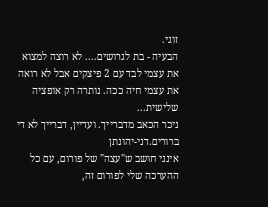זוגי.
הבעיה - בת לגרושים.... לא רוצה למצוא את עצמי לבד עם 2 פיצקים אבל לא רואה את עצמי חיה ככה. נותרה רק אופציה שלישית...
ניכר הכאב מדברייך. ועדיין, דברייך לא די ברורים.דני-יהונתן
אינני חושב ש"עצה" של פורום, עם כל ההערכה שלי לפורום זה,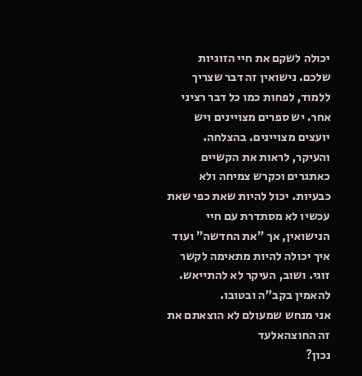יכולה לשקם את חיי הזוגיות שלכם. נישואין זה דבר שצריך ללמוד, לפחות כמו כל דבר רציני אחר. יש ספרים מצויינים ויש יועצים מצויינים. בהצלחה. והעיקר, לראות את הקשיים כאתגרים וכקרש צמיחה ולא כבעיות. יכול להיות שאת כפי שאת עכשיו לא מסתדרת עם חיי הנישואין, אך "את החדשה" ועוד איך יכולה להיות מתאימה לקשר זוגי. ושוב, העיקר לא להתייאש. להאמין בקב"ה ובטובו.
אני מנחש שמעולם לא הוצאתם את זה החוצהאלעד
נכון?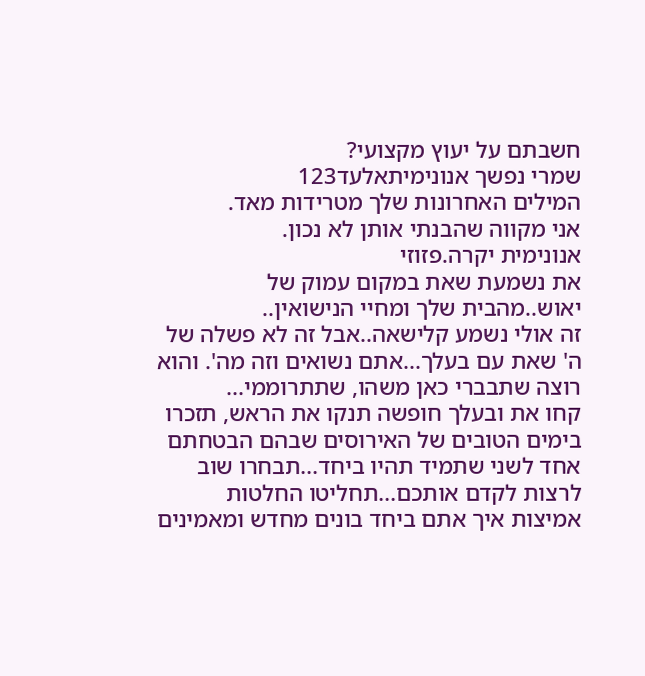חשבתם על יעוץ מקצועי?
שמרי נפשך אנונימיתאלעד123
המילים האחרונות שלך מטרידות מאד.
אני מקווה שהבנתי אותן לא נכון.
אנונימית יקרה.פזוזי
את נשמעת שאת במקום עמוק של יאוש..מהבית שלך ומחיי הנישואין..
זה אולי נשמע קלישאה..אבל זה לא פשלה של ה' שאת עם בעלך...אתם נשואים וזה מה'. והוא רוצה שתבברי כאן משהו, שתתרוממי...
קחו את ובעלך חופשה תנקו את הראש, תזכרו בימים הטובים של האירוסים שבהם הבטחתם אחד לשני שתמיד תהיו ביחד...תבחרו שוב לרצות לקדם אותכם...תחליטו החלטות אמיצות איך אתם ביחד בונים מחדש ומאמינים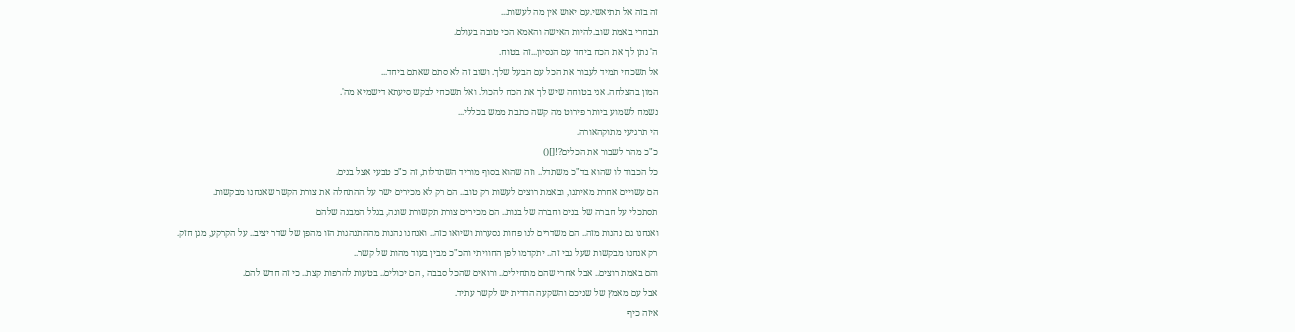זה בזה אל תתיאשי.עם יאוש אין מה לעשות...
תבחרי באמת שוב.להיות האישה והאמא הכי טובה בעולם.
ה' נתן לך את הכח ביחד עם הנסיון...זה בטוח.
אל תשכחי תמיד לעבור את הכל עם הבעל שלך. ושוב זה לא סתם שאתם ביחד...
המון בהצלחה. אני בטוחה שיש לך את הכח להכול. ואל תשכחי לבקש סיעתא דישמיא מה'.
נשמח לשמוע ביותר פירוט מה קשה כתבת ממש בכללי...
הי תרגיעי מתוקהאורה.
כ"כ מהר לשבור את הכלים?![]()
כל הכבוד לו שהוא בד"כ משתדל.. וזה שהוא בסוף מוריד השתדלות, זה כ"כ טבעי אצל בנים.
הם עשויים אחרת מאיתנו, ובאמת רוצים לעשות רק טוב.. הם רק לא מכירים ישר על ההתחלה את צורת הקשר שאנחנו מבקשות.
תסתכלי על חברה של בנים וחברה של בנות.. הם מכירים צורת תקשורת שונה, בגלל המבנה שלהם
ואנחנו גם נהנות מזה.. הם משדרים לנו פחות נסערות ושיואו כזה.. ואנחנו נהנות מההתנהגות הזו מהפן של שדר יציב.. על הקרקע, מגן חזק.
רק אנחנו מבקשות שעל גבי זה.. יתקדמו לפן החוויתי והכ"כ מבין בעוד מהות של קשר..
והם באמת רוצים.. אבל אחרי שהם מתחילים.. ורואים שהכל סבבה , הם יכולים.. בטעות להרפות קצת.. כי זה חדש להם.
אבל עם מאמץ של שניכם והשקעה הדדית יש לקשר עתיד.
איזה כיף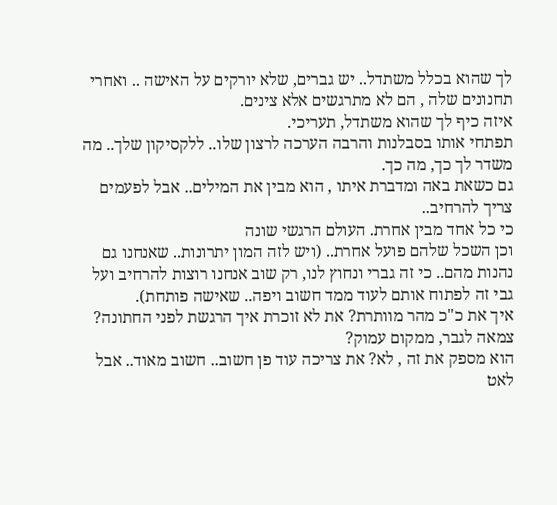לך שהוא בכלל משתדל.. יש גברים, שלא יורקים על האישה .. ואחרי תחנונים שלה , הם לא מתרגשים אלא צינים.
איזה כיף לך שהוא משתדל, תעריכי.
תפתחי אותו בסבלנות והרבה הערכה לרצון שלו.. ללקסיקון שלך.. מה משדר לך כך, מה כך.
גם כשאת באה ומדברת איתו , הוא מבין את המילים.. אבל לפעמים צריך להרחיב..
כי כל אחד מבין אחרת. העולם הרגשי שונה
וכן השכל שלהם פועל אחרת.. (ויש לזה המון יתרונות.. שאנחנו גם נהנות מהם.. כי זה גברי ונחוץ לנו, רק שוב אנחנו רוצות להרחיב ועל גבי זה לפתוח אותם לעוד ממד חשוב ויפה.. שאישה פותחת).
איך את כ"כ מהר מוותרת? את לא זוכרת איך הרגשת לפני החתונה? צמאה לגבר, ממקום עמוק?
הוא מספק את זה , לא? את צריכה עוד פן חשוב.. חשוב מאוד.. אבל לאט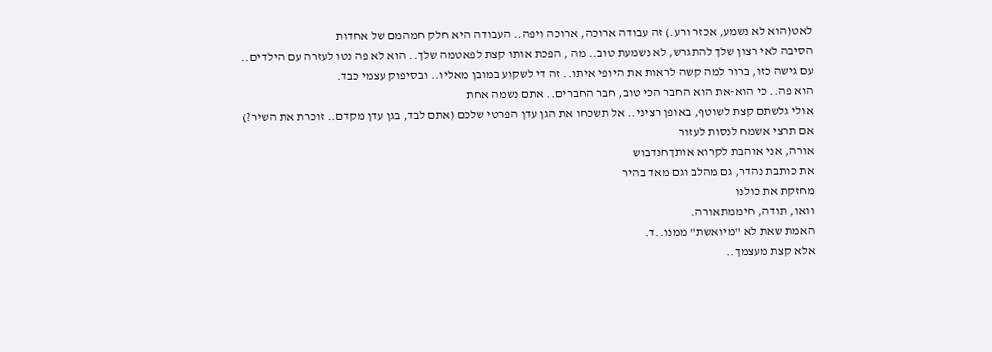לאט(הוא לא נשמע, אכזר ורע.) זה עבודה ארוכה, ארוכה ויפה.. העבודה היא חלק חמהמם של אחדות
הסיבה לאי רצון שלך להתגרש, לא נשמעת טוב.. מה , הפכת אותו קצת לפאטמה שלך.. הוא לא פה נטו לעזרה עם הילדים.. עם גישה כזו, ברור למה קשה לראות את היופי איתו.. זה די לשקוע במובן מאליו.. ובסיפוק עצמי כבד.
הוא פה.. כי הוא-את הוא החבר הכי טוב, חבר החברים.. אתם נשמה אחת
אולי גלשתם קצת לשוטף, באופן רציני.. אל תשכחו את הגן עדן הפרטי שלכם (אתם לבד, בגן עדן מקדם.. זוכרת את השיר?)
אם תרצי אשמח לנסות לעזור
אורה, אני אוהבת לקרוא אותךחנדבוש
את כותבת נהדר, גם מהלב וגם מאד בהיר
מחזקת את כולנו
וואו, תודה, חיממתאורה.
האמת שאת לא "מיואשת" ממנו..ד.
אלא קצת מעצמך..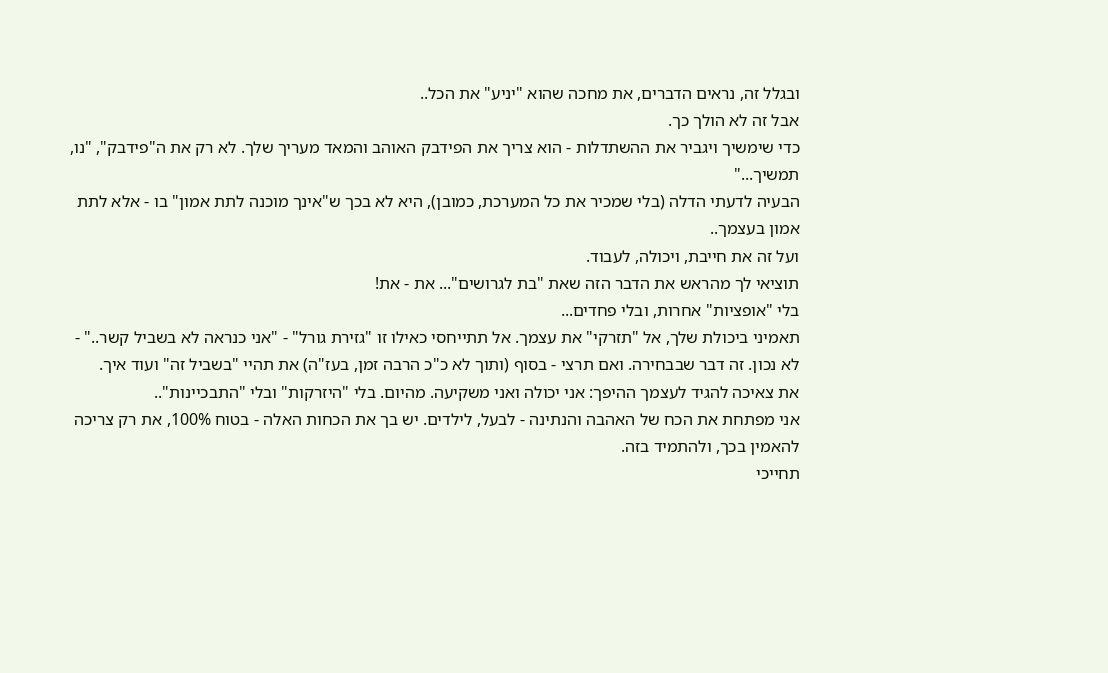ובגלל זה, נראים הדברים, את מחכה שהוא "יניע" את הכל..
אבל זה לא הולך כך.
כדי שימשיך ויגביר את ההשתדלות - הוא צריך את הפידבק האוהב והמאד מעריך שלך. לא רק את ה"פידבק", "נו, תמשיך..."
הבעיה לדעתי הדלה (בלי שמכיר את כל המערכת, כמובן), היא לא בכך ש"אינך מוכנה לתת אמון" בו - אלא לתת אמון בעצמך..
ועל זה את חייבת, ויכולה, לעבוד.
תוציאי לך מהראש את הדבר הזה שאת "בת לגרושים"... את - את!
בלי "אופציות" אחרות, ובלי פחדים...
תאמיני ביכולת שלך, אל "תזרקי" את עצמך. אל תתייחסי כאילו זו "גזירת גורל" - "אני כנראה לא בשביל קשר.." - לא נכון. זה דבר שבבחירה. ואם תרצי - בסוף (ותוך לא כ"כ הרבה זמן, בעז"ה) את תהיי "בשביל זה" ועוד איך.
את צאיכה להגיד לעצמך ההיפך: אני יכולה ואני משקיעה. מהיום. בלי "היזרקות" ובלי "התבכיינות"..
אני מפתחת את הכח של האהבה והנתינה - לבעל, לילדים. יש בך את הכחות האלה - בטוח 100%, את רק צריכה להאמין בכך, ולהתמיד בזה.
תחייכי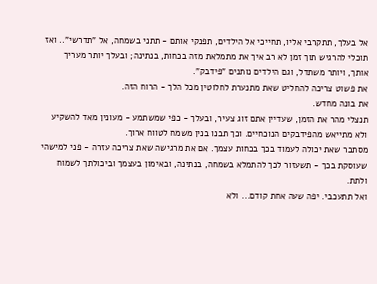אל בעלך, תתקרבי אליו, תחייכי אל הילדים, תפנקי אותם - תתני בשמחה, אל "תדרשי".. ואז תוכלי להרגיש תוך זמן לא רב איך את מתמלאת מזה בכחות, בנתינה; ובעלך יותר מעריך אותך, ויותר משתדל, וגם הילדים נותנים "פידבק".
את פשוט צריכה להחליט שאת מתנערת לחלוטין מכל הלך - הרוח הזה.
את בונה מחדש.
תנצלי מהר את הזמן, שעדיין אתם זוג צעיר, ובעלך - כפי שמשתמע - מעונין מאד להשקיע ולא מתייאש מהפידבקים הנוכחיים. וכך תבנו בנין משמח לטווח ארוך.
מסתבר שאת יכולה לעמוד בכך בכחות עצמך. אם את מרגישה שאת צריכה עזרה - פני למישהי שעוסקת בכך - תשעזור לכך להתמלא בשמחה, בנתינה, ובאימון בעצמך וביכולתך לשמוח ולתת.
ואל תתעכבי. יפה שעה אחת קודם... ולא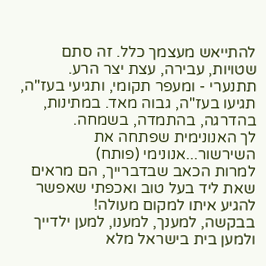להתייאש מעצמך כלל. זה סתם שטויות, עבירה, עצת יצר הרע.
תתנערי - ומעפר תקומי, ותגיעי בעז"ה, תגיעו בעז"ה, גבוה מאד. במתינות, בהדרגה, בהתמדה, בשמחה.
לך האנונימית שפתחה את השירשור...אנונימי (פותח)
למרות הכאב שבדברייך, הם מראים שאת ליד בעל טוב ואכפתי שאפשר להגיע איתו למקום מעולה!
בבקשה, למענך, למענו, למען ילדייך ולמען בית בישראל מלא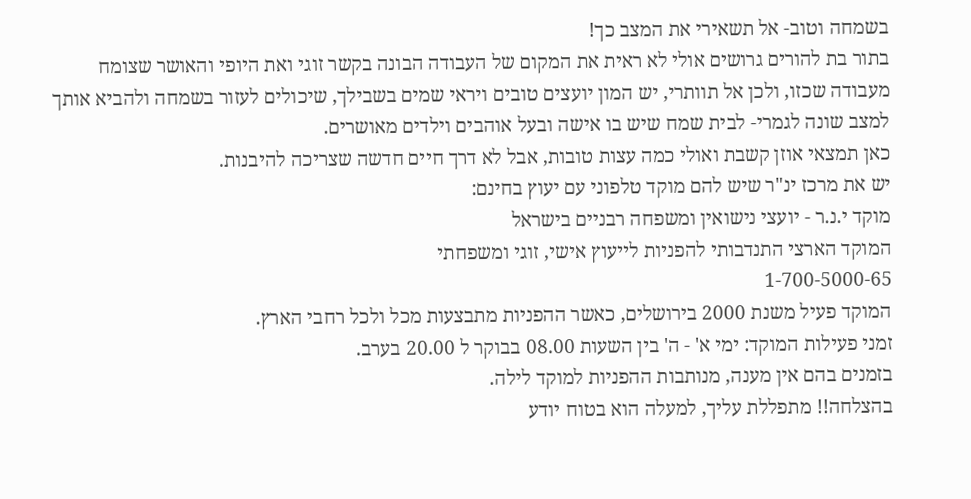בשמחה וטוב- אל תשאירי את המצב כך!
בתור בת להורים גרושים אולי לא ראית את המקום של העבודה הבונה בקשר זוגי ואת היופי והאושר שצומח
מעבודה שכזו, ולכן אל תוותרי, יש המון יועצים טובים ויראי שמים בשבילך, שיכולים לעזור בשמחה ולהביא אותך
למצב שונה לגמרי- לבית שמח שיש בו אישה ובעל אוהבים וילדים מאושרים.
כאן תמצאי אוזן קשבת ואולי כמה עצות טובות, אבל לא דרך חיים חדשה שצריכה להיבנות.
יש את מרכז ינ"ר שיש להם מוקד טלפוני עם יעוץ בחינם:
מוקד י.נ.ר - יועצי נישואין ומשפחה רבניים בישראל
המוקד הארצי התנדבותי להפניות לייעוץ אישי, זוגי ומשפחתי
1-700-5000-65
המוקד פעיל משנת 2000 בירושלים, כאשר ההפניות מתבצעות מכל ולכל רחבי הארץ.
זמני פעילות המוקד: ימי א' - ה' בין השעות 08.00 בבוקר ל 20.00 בערב.
בזמנים בהם אין מענה, מנותבות ההפניות למוקד לילה.
בהצלחה!! מתפללת עליך, למעלה הוא בטוח יודע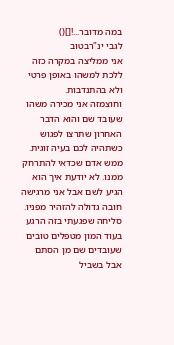במה מדובר...![]()
לגבי ינ"רבטוב
אני ממליצה במקרה כזה ללכת למשהו באופן פרטי ולא בהתנדבות.
וחוצמזה אני מכירה משהו שעובד שם והוא הדבר האחרון שתרצו לפגוש כשתהיה לכם בעיה זוגית. ממש אדם שכדאי להתרחק ממנו. לא יודעת איך הוא הגיע לשם אבל אני מרגישה חובה גדולה להזהיר מפניו.
סליחה שפגעתי בזה הרגע בעוד המון מטפלים טובים שעובדים שם מן הסתם אבל בשביל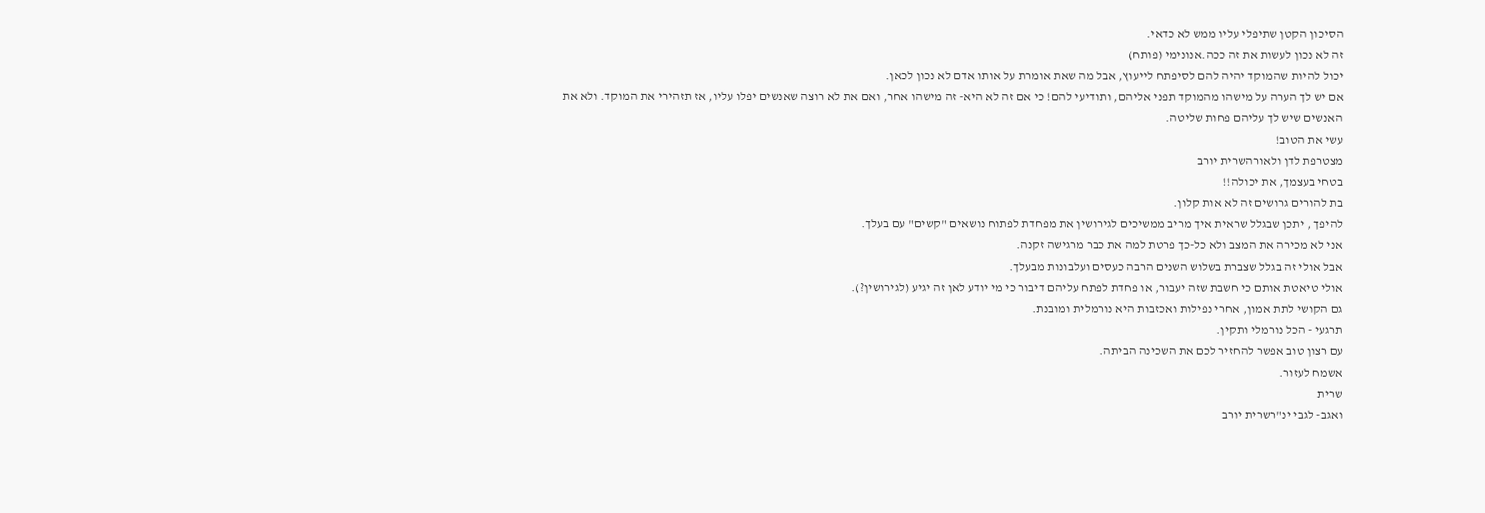הסיכון הקטן שתיפלי עליו ממש לא כדאי.
זה לא נכון לעשות את זה ככה.אנונימי (פותח)
יכול להיות שהמוקד יהיה להם לסיפתח לייעוץ, אבל מה שאת אומרת על אותו אדם לא נכון לכאן.
אם יש לך הערה על מישהו מהמוקד תפני אליהם, ותודיעי להם! כי אם זה לא היא- זה מישהו אחר, ואם את לא רוצה שאנשים יפלו עליו, אז תזהירי את המוקד. ולא את האנשים שיש לך עליהם פחות שליטה.
עשי את הטוב!
מצטרפת לדן ולאורהשרית יורב
בטחי בעצמך, את יכולה!!
בת להורים גרושים זה לא אות קלון.
להיפך , יתכן שבגלל שראית איך מריב ממשיכים לגירושין את מפחדת לפתוח נושאים "קשים" עם בעלך.
אני לא מכירה את המצב ולא כל-כך פרטת למה את כבר מרגישה זקנה.
אבל אולי זה בגלל שצברת בשלוש השנים הרבה כעסים ועלבונות מבעלך.
אולי טיאטת אותם כי חשבת שזה יעבור, או פחדת לפתח עליהם דיבור כי מי יודע לאן זה יגיע (לגירושין?).
גם הקושי לתת אמון, אחרי נפילות ואכזבות היא נורמלית ומובנת.
תרגעי - הכל נורמלי ותקין.
עם רצון טוב אפשר להחזיר לכם את השכינה הביתה.
אשמח לעזור.
שרית
ואגב- לגבי ינ"רשרית יורב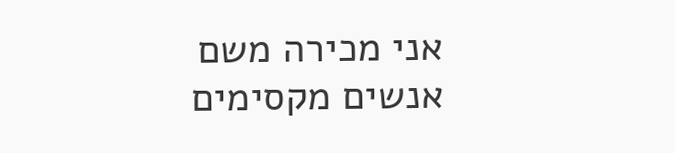אני מכירה משם אנשים מקסימים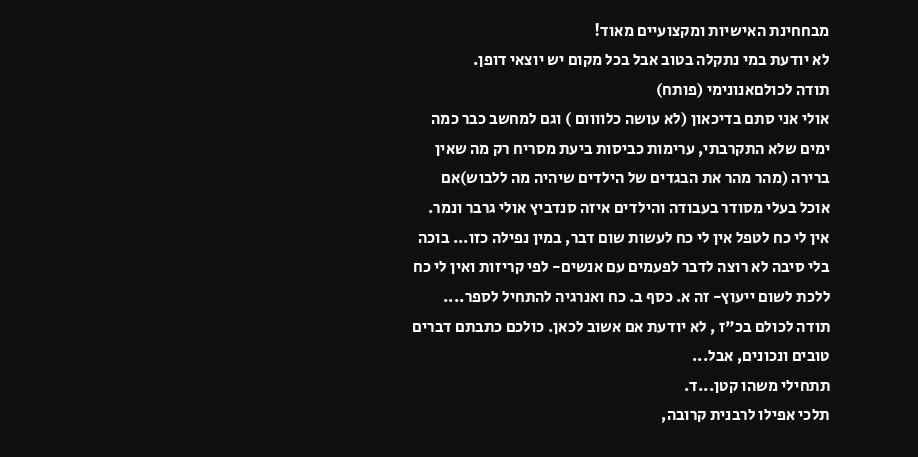מבחחינת האישיות ומקצועיים מאוד!
לא יודעת במי נתקלה בטוב אבל בכל מקום יש יוצאי דופן.
תודה לכולםאנונימי (פותח)
אולי אני סתם בדיכאון (לא עושה כלוווום ) וגם למחשב כבר כמה ימים שלא התקרבתי, ערימות כביסות ביעת מסריח רק מה שאין ברירה (מהר מהר את הבגדים של הילדים שיהיה מה ללבוש)אם אוכל בעלי מסודר בעבודה והילדים איזה סנדביץ אולי גרבר ונמר. אין לי כח לטפל אין לי כח לעשות שום דבר, במין נפילה כזו... בוכה בלי סיבה לא רוצה לדבר לפעמים עם אנשים- לפי קריזות ואין לי כח ללכת לשום ייעוץ- זה א. כסף ב. כח ואנרגיה להתחיל לספר....
תודה לכולם בכ"ז , לא יודעת אם אשוב לכאן. כולכם כתבתם דברים טובים ונכונים, אבל...
תתחילי משהו קטן...ד.
תלכי אפילו לרבנית קרובה,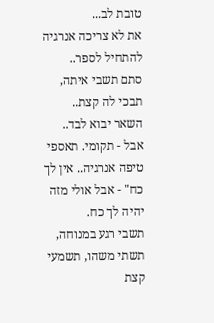טובת לב...
את לא צריכה אנרגיה להתחיל לספר..
סתם תשבי איתה, תבכי לה קצת..
השאר יבוא לבד..
אבל - תקומי. תאספי טיפה אנרגיה.. אין לך כח" - אבל אולי מזה יהיה לך כח.
תשבי רגע במנוחה, תשתי משהו, תשמעי קצת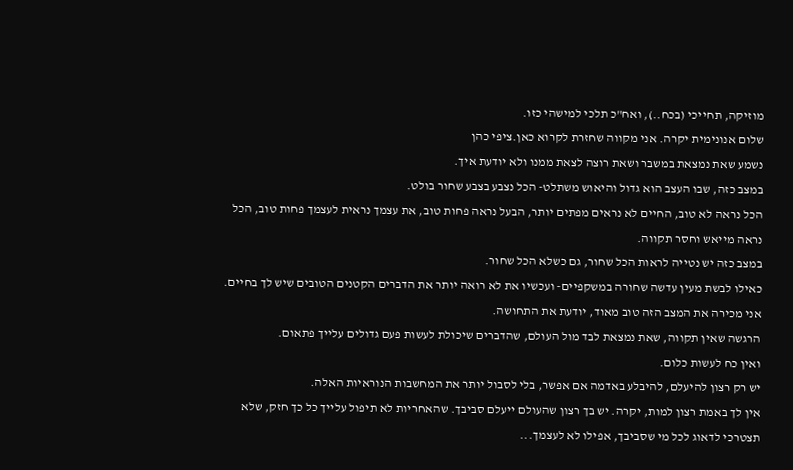מוזיקה, תחייכי (בכח..), ואח"כ תלכי למישהי כזו.
שלום אנונימית יקרה. אני מקווה שחזרת לקרוא כאן.ציפי כהן
נשמע שאת נמצאת במשבר ושאת רוצה לצאת ממנו ולא יודעת איך.
במצב כזה, שבו העצב הוא גדול והיאוש משתלט- הכל נצבע בצבע שחור בולט.
הכל נראה לא טוב, החיים לא נראים מפתים יותר, הבעל נראה פחות טוב, את עצמך נראית לעצמך פחות טוב, הכל נראה מייאש וחסר תקווה.
במצב כזה יש נטייה לראות הכל שחור, גם כשלא הכל שחור.
כאילו לבשת מעין עדשה שחורה במשקפיים- ועכשיו את לא רואה יותר את הדברים הקטנים הטובים שיש לך בחיים.
אני מכירה את המצב הזה טוב מאוד, יודעת את התחושה.
הרגשה שאין תקווה, שאת נמצאת לבד מול העולם, שהדברים שיכולת לעשות פעם גדולים עלייך פתאום.
ואין כח לעשות כלום.
יש רק רצון להיעלם, להיבלע באדמה אם אפשר, בלי לסבול יותר את המחשבות הנוראיות האלה.
אין לך באמת רצון למות, יקרה. יש בך רצון שהעולם ייעלם סביבך. שהאחריות לא תיפול עלייך כל כך חזק, שלא תצטרכי לדאוג לכל מי שסביבך, אפילו לא לעצמך...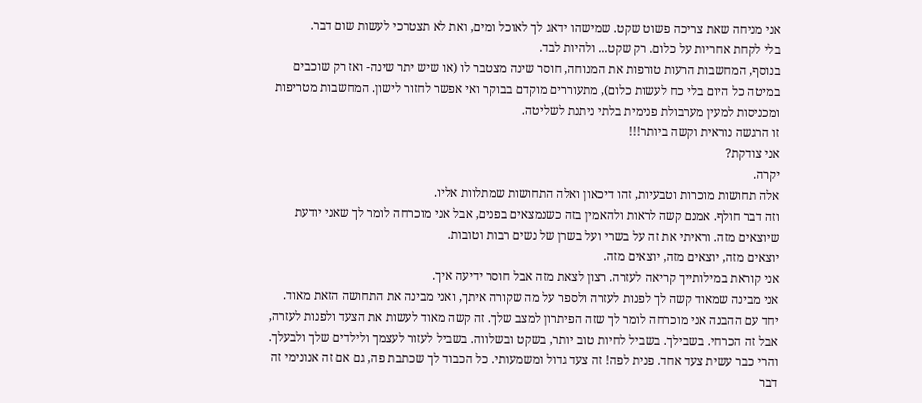אני מניחה שאת צריכה פשוט שקט. שמישהו ידאג לך לאוכל ומים, ואת לא תצטרכי לעשות שום דבר.
בלי לקחת אחריות על כלום. רק שקט... ולהיות לבד.
בנוסף, המחשבות הרעות טורפות את המנוחה, חוסר שינה מצטבר לו (או שיש יתר שינה- ואז רק שוכבים במיטה כל היום בלי כח לעשות כלום), מתעוררים מוקדם בבוקר ואי אפשר לחזור לישון. המחשבות מטריפות ומכניסות למעין מערבולת פנימית בלתי ניתנת לשליטה.
זו הרגשה נוראית וקשה ביותר!!!
אני צודקת?
יקרה.
אלה תחושות מוכרות וטבעיות, זהו דיכאון ואלה התחושות שמתלוות אליו.
וזה דבר חולף. אמנם קשה לראות ולהאמין בזה כשנמצאים בפנים, אבל אני מוכרחה לומר לך שאני יודעת שיוצאים מזה. וראיתי את זה על בשרי ועל בשרן של נשים רבות וטובות.
יוצאים מזה, יוצאים מזה, יוצאים מזה.
אני קוראת במילותייך קריאה לעזרה. רצון לצאת מזה אבל חוסר ידיעה איך.
אני מבינה שמאוד קשה לך לפנות לעזרה ולספר על מה שקורה איתך, ואני מבינה את התחושה הזאת מאוד.
יחד עם ההבנה אני מוכרחה לומר לך שזה הפיתרון למצב שלך. זה קשה מאוד לעשות את הצעד ולפנות לעזרה, אבל זה הכרחי. בשבילך. בשביל לחיות טוב יותר, בשקט ובשלווה. בשביל לעזור לעצמך ולילדים שלך ולבעלך.
והרי כבר עשית צעד אחד. פנית לפה! זה צעד גדול ומשמעותי. כל הכבוד לך שכתבת פה, גם אם זה אנונימי זה דבר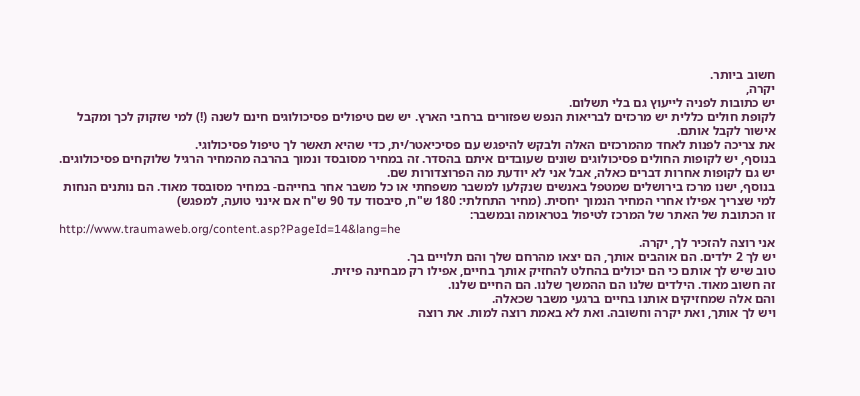חשוב ביותר.
יקרה,
יש כתובות לפניה לייעוץ גם בלי תשלום.
לקופת חולים כללית יש מרכזים לבריאות הנפש שפזורים ברחבי הארץ. יש שם טיפולים פסיכולוגים חינם לשנה (!) למי שזקוק לכך ומקבל אישור לקבל אותם.
את צריכה לפנות לאחד מהמרכזים האלה ולבקש להיפגש עם פסיכיאטר/ית, כדי שהיא תאשר לך טיפול פסיכולוגי.
בנוסף, יש לקופות החולים פסיכולוגים שונים שעובדים איתם בהסדר. זה במחיר מסובסד ונמוך בהרבה מהמחיר הרגיל שלוקחים פסיכולוגים.
יש גם לקופות אחרות דברים כאלה, אבל אני לא יודעת מה הפרוצדורות שם.
בנוסף, ישנו מרכז בירושלים שמטפל באנשים שנקלעו למשבר משפחתי או כל משבר אחר בחייהם- במחיר מסובסד מאוד. הם נותנים הנחות למי שצריך אפילו אחרי המחיר הנמוך יחסית. (מחיר התחלתי: 180 ש"ח, סיבסוד עד 90 ש"ח אם אינני טועה, למפגש)
זו הכתובת של האתר של המרכז לטיפול בטראומה ובמשבר:
http://www.traumaweb.org/content.asp?PageId=14&lang=he
אני רוצה להזכיר לך, יקרה.
יש לך 2 ילדים. הם אוהבים אותך, הם יצאו מהרחם שלך והם תלויים בך.
טוב שיש לך אותם כי הם יכולים בהחלט להחזיק אותך בחיים, אפילו רק מבחינה פיזית.
זה חשוב מאוד. הילדים שלנו הם ההמשך שלנו. הם החיים שלנו.
והם אלה שמחזיקים אותנו בחיים ברגעי משבר שכאלה.
ויש לך אותך, ואת יקרה וחשובה. ואת לא באמת רוצה למות. את רוצה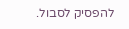להפסיק לסבול.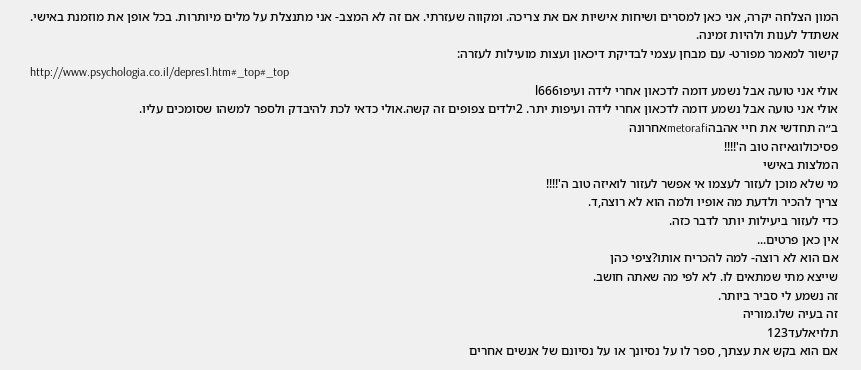המון הצלחה יקרה, אני כאן למסרים ושיחות אישיות אם את צריכה. ומקווה שעזרתי. אם זה לא המצב- אני מתנצלת על מלים מיותרות. בכל אופן את מוזמנת באישי. אשתדל לענות ולהיות זמינה.
קישור למאמר מפורט- עם מבחן עצמי לבדיקת דיכאון ועצות מועילות לעזרה:
http://www.psychologia.co.il/depres1.htm#_top#_top
אולי אני טועה אבל נשמע דומה לדכאון אחרי לידה ועיפוl666
אולי אני טועה אבל נשמע דומה לדכאון אחרי לידה ועיפות יתר. 2ילדים צפופים זה קשה.אולי כדאי לכת להיבדק ולספר למשהו שסומכים עליו.
ב״ה תחדשי את חיי אהבהmetorafiאחרונה
פסיכולוגאיזה טוב ה'!!!!
המלצות באישי
מי שלא מוכן לעזור לעצמו אי אפשר לעזור לואיזה טוב ה'!!!!
צריך להכיר ולדעת מה אופיו ולמה הוא לא רוצה,ד.
כדי לעזור ביעילות יותר לדבר כזה.
אין כאן פרטים...
אם הוא לא רוצה- למה להכריח אותו?ציפי כהן
שייצא מתי שמתאים לו. לא לפי מה שאתה חושב.
זה נשמע לי סביר ביותר.
זה בעיה שלו.מוריה
תלויאלעד123
אם הוא בקש את עצתך, ספר לו על נסיונך או על נסיונם של אנשים אחרים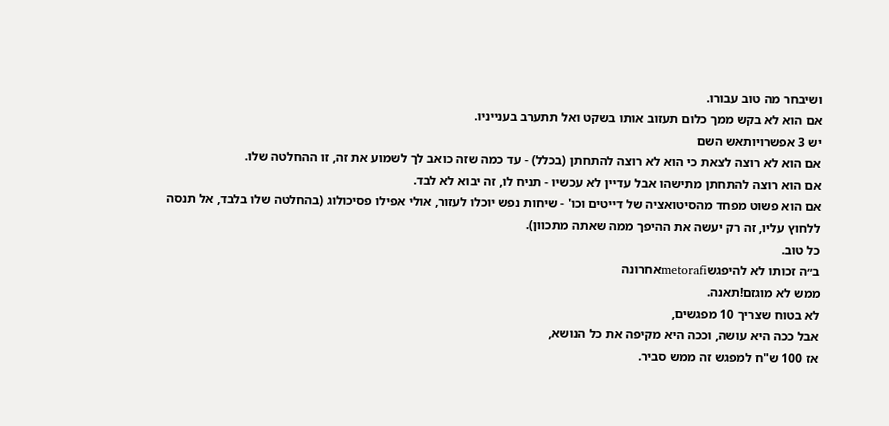ושיבחר מה טוב עבורו.
אם הוא לא בקש ממך כלום תעזוב אותו בשקט ואל תתערב בענייניו.
יש 3 אפשרויותאש השם
אם הוא לא רוצה לצאת כי הוא לא רוצה להתחתן (בכלל) - עד כמה שזה כואב לך לשמוע את זה, זו ההחלטה שלו.
אם הוא רוצה להתחתן מתישהו אבל עדיין לא עכשיו - תניח לו, זה יבוא לא לבד.
אם הוא פשוט מפחד מהסיטואציה של דייטים וכו' - שיחות נפש יוכלו לעזור, אולי אפילו פסיכולוג (בהחלטה שלו בלבד, אל תנסה ללחוץ עליו, זה רק יעשה את ההיפך ממה שאתה מתכוון).
כל טוב.
ב״ה זכותו לא להיפגשmetorafiאחרונה
ממש לא מוגזם!תאנה.
לא בטוח שצריך 10 מפגשים,
אבל ככה היא עושה, וככה היא מקיפה את כל הנושא,
אז 100 ש"ח למפגש זה ממש סביר.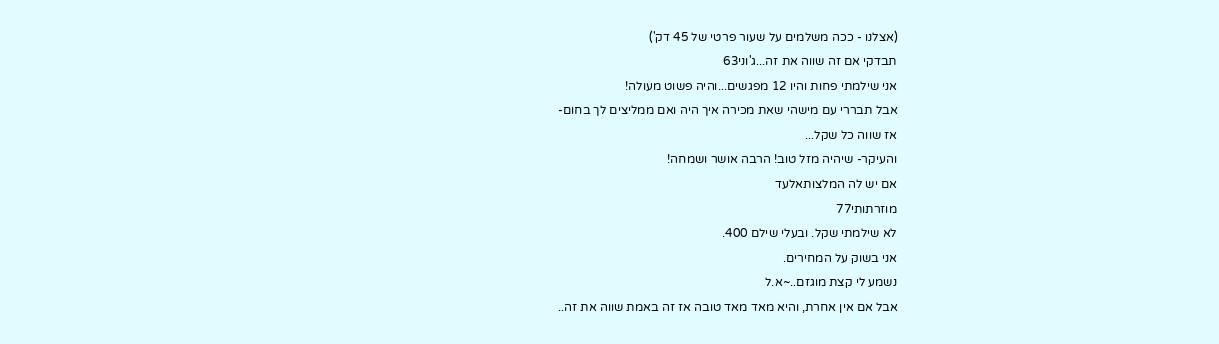(אצלנו - ככה משלמים על שעור פרטי של 45 דק')
תבדקי אם זה שווה את זה...ג'וני63
אני שילמתי פחות והיו 12 מפגשים...והיה פשוט מעולה!
אבל תבררי עם מישהי שאת מכירה איך היה ואם ממליצים לך בחום-
אז שווה כל שקל...
והעיקר- שיהיה מזל טוב! הרבה אושר ושמחה!
אם יש לה המלצותאלעד
מוזרתותי77
לא שילמתי שקל. ובעלי שילם 400.
אני בשוק על המחירים.
נשמע לי קצת מוגזם..~א.ל
אבל אם אין אחרת, והיא מאד מאד טובה אז זה באמת שווה את זה..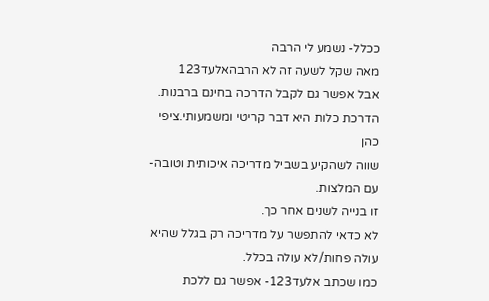ככלל- נשמע לי הרבה
מאה שקל לשעה זה לא הרבהאלעד123
אבל אפשר גם לקבל הדרכה בחינם ברבנות.
הדרכת כלות היא דבר קריטי ומשמעותי.ציפי כהן
שווה לשהקיע בשביל מדריכה איכותית וטובה- עם המלצות.
זו בנייה לשנים אחר כך.
לא כדאי להתפשר על מדריכה רק בגלל שהיא עולה פחות/לא עולה בכלל.
כמו שכתב אלעד123- אפשר גם ללכת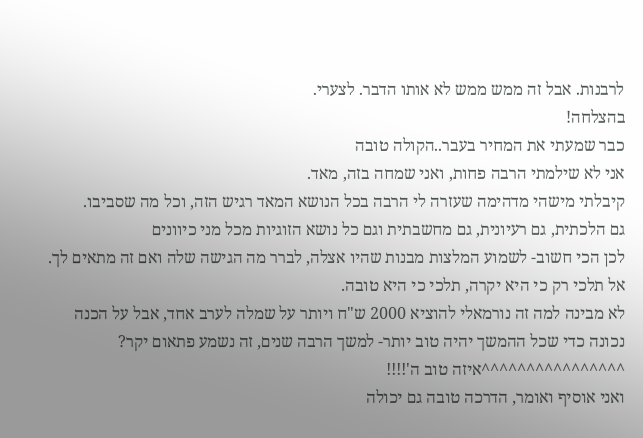לרבנות. אבל זה ממש ממש לא אותו הדבר. לצערי.
בהצלחה!
כבר שמעתי את המחיר בעבר..הקולה טובה
אני לא שילמתי הרבה פחות, ואני שמחה בזה, מאד.
קיבלתי מישהי מדהימה שעזרה לי הרבה בכל הנושא המאד רגיש הזה, וכל מה שסביבו.
גם הלכתית, גם רעיונית, גם מחשבתית וגם כל נושא הזוגיות מכל מני כיוונים
לכן הכי חשוב- לשמוע המלצות מבנות שהיו אצלה, לברר מה הגישה שלה ואם זה מתאים לך. אל תלכי רק כי היא יקרה, תלכי כי היא טובה.
לא מבינה למה זה נורמאלי להוציא 2000 ש"ח ויותר על שמלה לערב אחד, אבל על הכנה נכונה כדי שכל ההמשך יהיה טוב יותר- למשך הרבה שנים, זה נשמע פתאום יקר?
^^^^^^^^^^^^^^^^איזה טוב ה'!!!!
ואני אוסיף ואומר, הדרכה טובה גם יכולה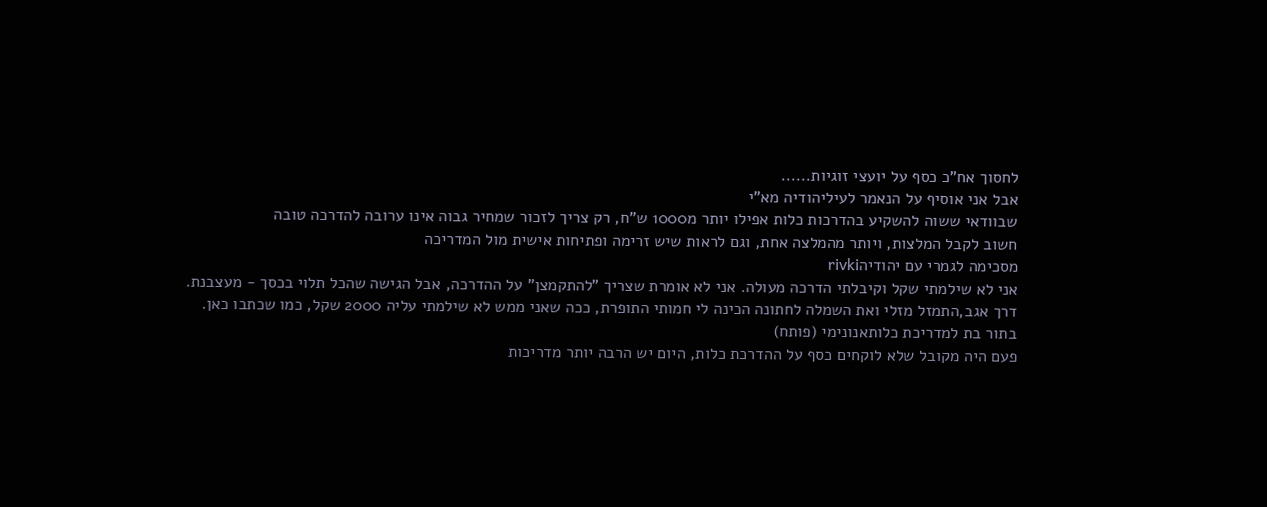לחסוך אח"כ כסף על יועצי זוגיות......
אבל אני אוסיף על הנאמר לעיליהודיה מא"י
שבוודאי ששוה להשקיע בהדרכות כלות אפילו יותר מ1000 ש"ח, רק צריך לזכור שמחיר גבוה אינו ערובה להדרכה טובה
חשוב לקבל המלצות, ויותר מהמלצה אחת, וגם לראות שיש זרימה ופתיחות אישית מול המדריכה
מסכימה לגמרי עם יהודיהrivki
אני לא שילמתי שקל וקיבלתי הדרכה מעולה. אני לא אומרת שצריך "להתקמצן" על ההדרכה, אבל הגישה שהכל תלוי בכסך - מעצבנת.
דרך אגב,התמזל מזלי ואת השמלה לחתונה הכינה לי חמותי התופרת, ככה שאני ממש לא שילמתי עליה 2000 שקל, כמו שכתבו כאן.
בתור בת למדריכת כלותאנונימי (פותח)
פעם היה מקובל שלא לוקחים כסף על ההדרכת כלות, היום יש הרבה יותר מדריכות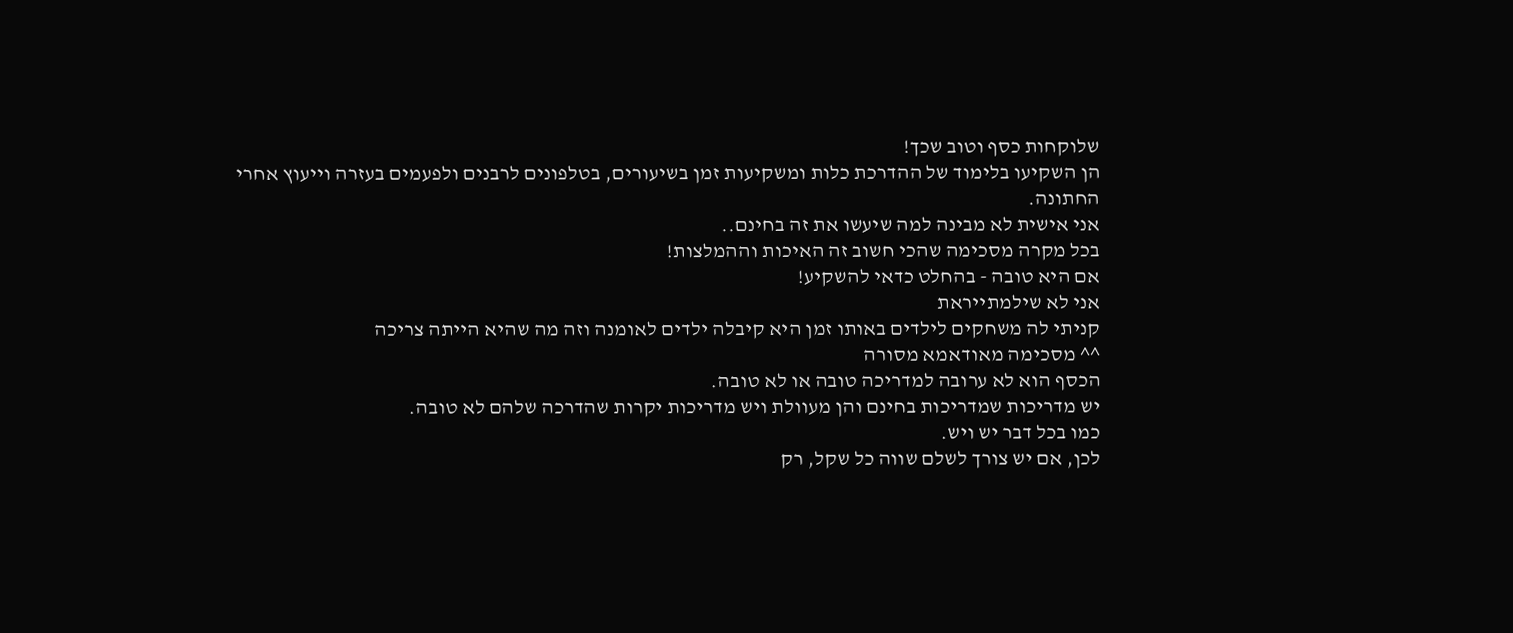שלוקחות כסף וטוב שכך!
הן השקיעו בלימוד של ההדרכת כלות ומשקיעות זמן בשיעורים, בטלפונים לרבנים ולפעמים בעזרה וייעוץ אחרי
החתונה.
אני אישית לא מבינה למה שיעשו את זה בחינם..
בכל מקרה מסכימה שהכי חשוב זה האיכות וההמלצות!
אם היא טובה - בהחלט כדאי להשקיע!
אני לא שילמתייראת
קניתי לה משחקים לילדים באותו זמן היא קיבלה ילדים לאומנה וזה מה שהיא הייתה צריכה
^^ מסכימה מאודאמא מסורה
הכסף הוא לא ערובה למדריכה טובה או לא טובה.
יש מדריכות שמדריכות בחינם והן מעוולת ויש מדריכות יקרות שהדרכה שלהם לא טובה.
כמו בכל דבר יש ויש.
לכן, אם יש צורך לשלם שווה כל שקל, רק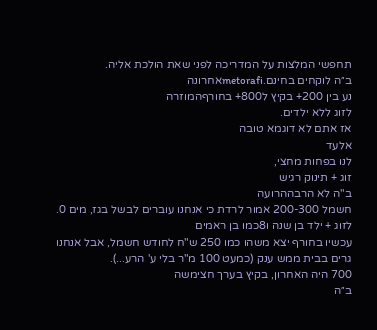תחפשי המלצות על המדריכה לפני שאת הולכת אליה.
ב״ה לוקחים בחינם.metorafiאחרונה
נע בין 200+ בקיץ ל800+ בחורףהמוזרה
לזוג ללא ילדים.
אז אתם לא דוגמא טובה
אלעד
לנו בפחות מחצי,
זוג + תינוק רגיש
ב"ה לא הרבההרועה
חשמל 200-300 אמור לרדת כי אנחנו עוברים לבשל בגז, מים 0.
לזוג + ילד בן שנה ו8כמו בן ראמים
עכשיו בחורף יצא משהו כמו 250 ש"ח לחודש חשמל, אבל אנחנו גרים בבית ממש ענק (כמעט 100 מ"ר בלי ע' הרע...).
700 היה האחרון, בקיץ בערך חצימשה
ב״ה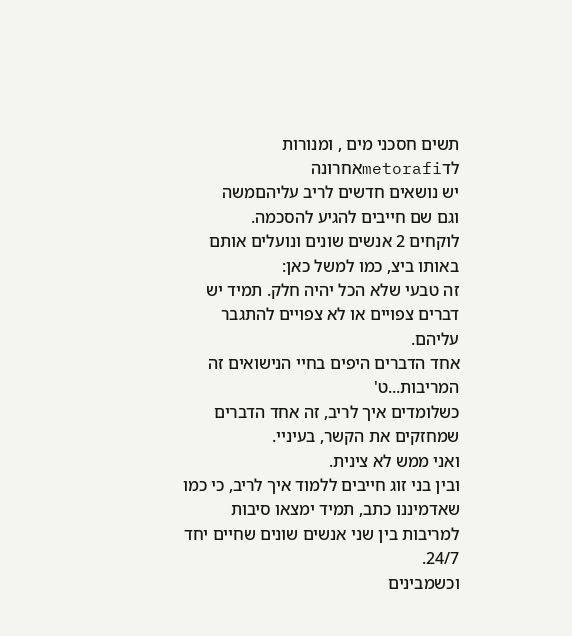תשים חסכני מים , ומנורות לדmetorafiאחרונה
יש נושאים חדשים לריב עליהםמשה
וגם שם חייבים להגיע להסכמה.
לוקחים 2 אנשים שונים ונועלים אותם באותו ביצ, כמו למשל כאן:
זה טבעי שלא הכל יהיה חלק. תמיד יש דברים צפויים או לא צפויים להתגבר עליהם.
אחד הדברים היפים בחיי הנישואים זה המריבות...ט'
כשלומדים איך לריב, זה אחד הדברים שמחזקים את הקשר, בעיניי.
ואני ממש לא צינית.
ובין בני זוג חייבים ללמוד איך לריב, כי כמו שאדמיננו כתב, תמיד ימצאו סיבות למריבות בין שני אנשים שונים שחיים יחד 24/7.
וכשמבינים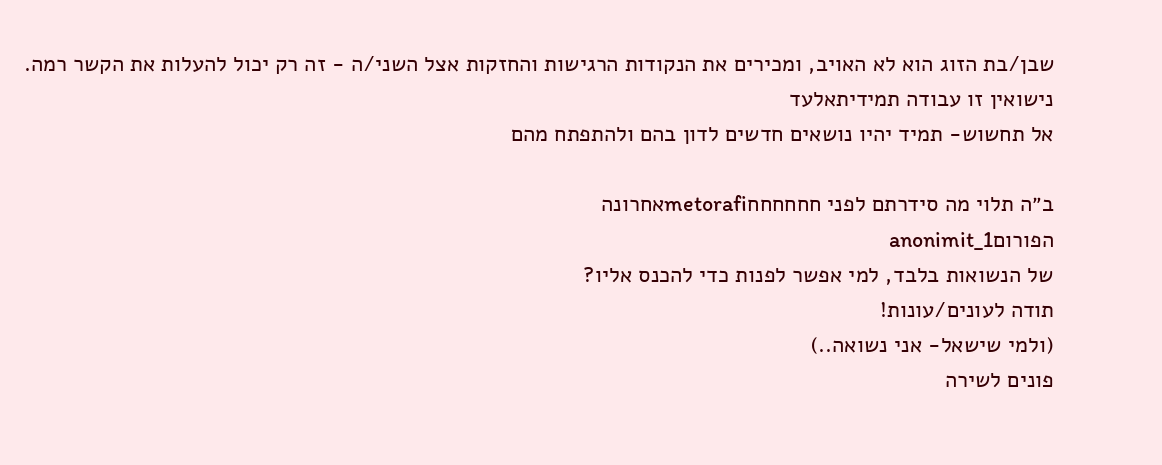שבן/בת הזוג הוא לא האויב, ומכירים את הנקודות הרגישות והחזקות אצל השני/ה - זה רק יכול להעלות את הקשר רמה.
נישואין זו עבודה תמידיתאלעד
אל תחשוש- תמיד יהיו נושאים חדשים לדון בהם ולהתפתח מהם

ב״ה תלוי מה סידרתם לפני חחחחחחmetorafiאחרונה
הפורוםanonimit_1
של הנשואות בלבד, למי אפשר לפנות כדי להכנס אליו?
תודה לעונים/עונות!
(ולמי שישאל- אני נשואה..)
פונים לשירה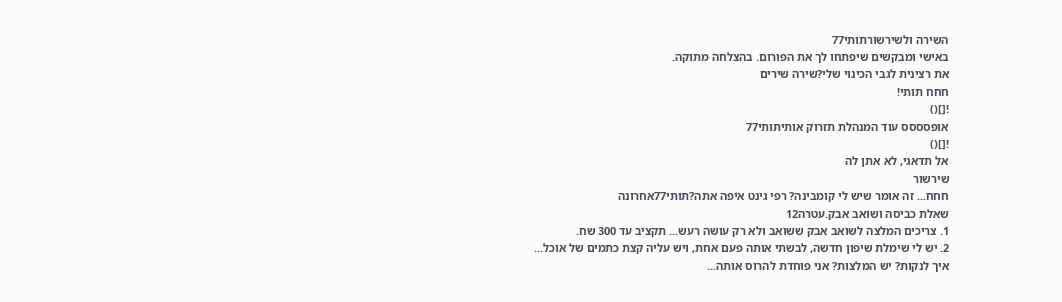השירה ולשירשורתותי77
באישי ומבקשים שיפתחו לך את הפורום. בהצלחה מתוקה.
את רצינית לגבי הכינוי שלי?שירה שירים
חחח תותי!
![]()
אופסססס עוד המנהלת תזרוק אותיתותי77
![]()
אל תדאגי, לא אתן לה
שירשור
חחח... זה אומר שיש לי קומבינה? רפי גינט איפה אתה?תותי77אחרונה
שאלת כביסה ושואב אבק.עטרה12
1. צריכים המלצה לשואב אבק ששואב ולא רק עושה רעש... תקציב עד 300 שח.
2. יש לי שימלת שיפון חדשה, לבשתי אותה פעם אחת, ויש עליה קצת כתמים של אוכל...
איך לנקות? יש המלצות? אני פוחדת להרוס אותה...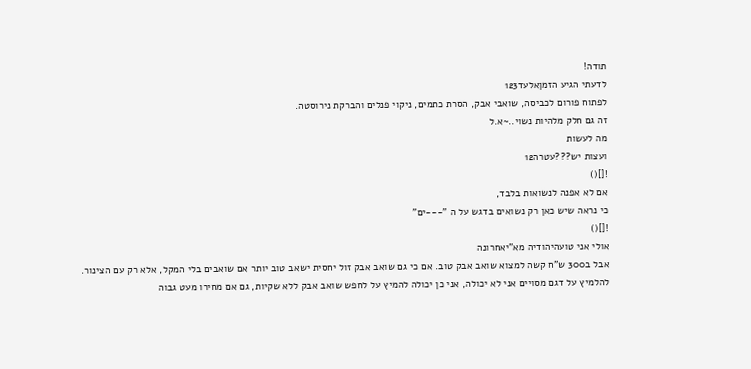תודה!
לדעתי הגיע הזמןאלעד123
לפתוח פורום לכביסה, שואבי אבק, הסרת כתמים, ניקוי פנלים והברקת נירוסטה.
זה גם חלק מלהיות נשוי..~א.ל
מה לעשות
ועצות יש???עטרה12
![]()
אם לא אפנה לנשואות בלבד,
כי נראה שיש כאן רק נשואים בדגש על ה "---ים"
![]()
אולי אני טועהיהודיה מא"יאחרונה
אבל ב300 ש"ח קשה למצוא שואב אבק טוב. אם כי גם שואב אבק זול יחסית ישאב טוב יותר אם שואבים בלי המקל, אלא רק עם הצינור.
להלמיץ על דגם מסויים אני לא יכולה, אני כן יכולה להמיץ על לחפש שואב אבק ללא שקיות, גם אם מחירו מעט גבוה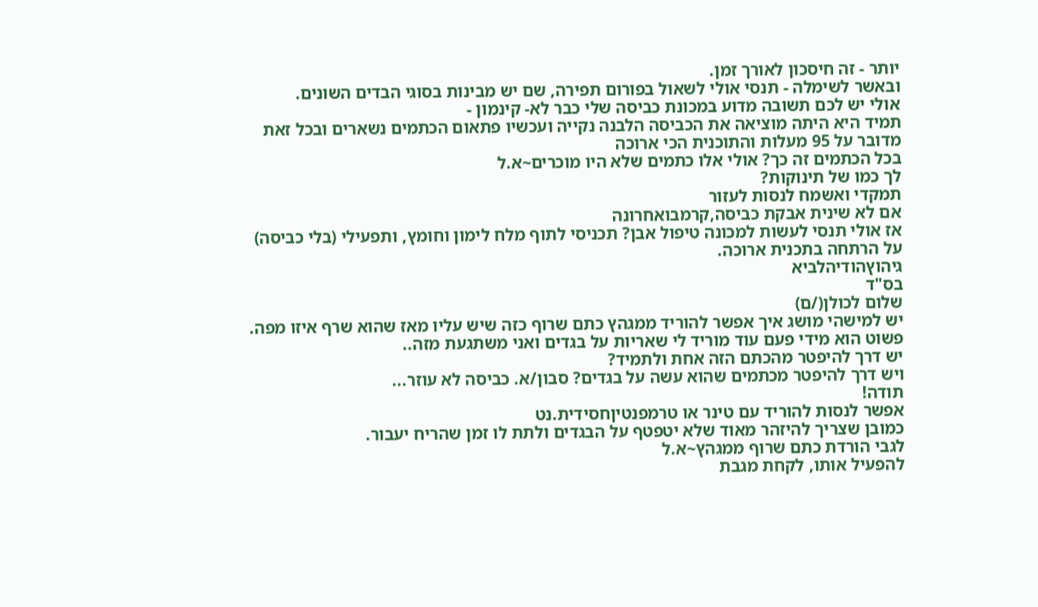יותר - זה חיסכון לאורך זמן.
ובאשר לשימלה - תנסי אולי לשאול בפורום תפירה, שם יש מבינות בסוגי הבדים השונים.
אולי יש לכם תשובה מדוע במכונת כביסה שלי כבר לא- קינמון -
תמיד היא היתה מוציאה את הכביסה הלבנה נקייה ועכשיו פתאום הכתמים נשארים ובכל זאת מדובר על 95 מעלות והתוכנית הכי ארוכה
בכל הכתמים זה כך? אולי אלו כתמים שלא היו מוכרים~א.ל
לך כמו של תינוקות?
תמקדי ואשמח לנסות לעזור
אם לא שינית אבקת כביסה,קרמבואחרונה
אז אולי תנסי לעשות למכונה טיפול אבן? תכניסי לתוף מלח לימון וחומץ, ותפעילי (בלי כביסה) על הרתחה בתכנית ארוכה.
גיהוץהודיהלביא
בס"ד
שלום לכולן(/ם)
יש למישהי מושג איך אפשר להוריד ממגהץ כתם שרוף כזה שיש עליו מאז שהוא שרף איזו מפה.
פשוט הוא מידי פעם עוד מוריד לי שאריות על בגדים ואני משתגעת מזה..
יש דרך להיפטר מהכתם הזה אחת ולתמיד?
ויש דרך להיפטר מכתמים שהוא עשה על בגדים? סבון/א. כביסה לא עוזר...
תודה!
אפשר לנסות להוריד עם טינר או טרמפנטיןחסידית.נט
כמובן שצריך להיזהר מאוד שלא יטפטף על הבגדים ולתת לו זמן שהריח יעבור.
לגבי הורדת כתם שרוף ממגהץ~א.ל
להפעיל אותו, לקחת מגבת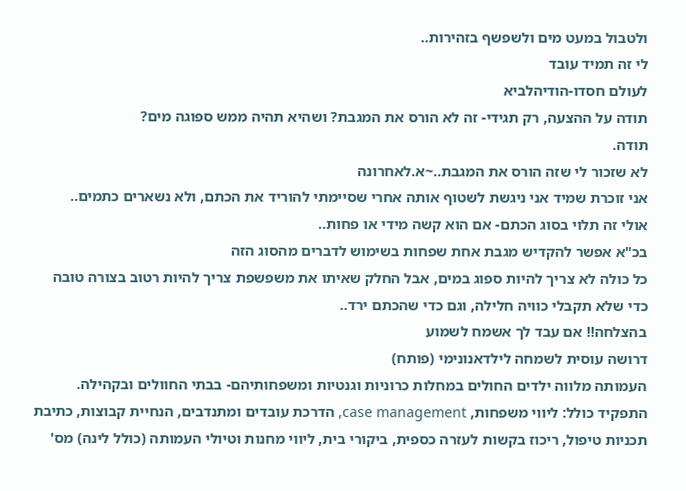ולטבול במעט מים ולשפשף בזהירות..
לי זה תמיד עובד
לעולם חסדו-הודיהלביא
תודה על ההצעה, רק תגידי- זה לא הורס את המגבת? ושהיא תהיה ממש ספוגה מים?
תודה.
לא שזכור לי שזה הורס את המגבת..~א.לאחרונה
אני זוכרת שמיד אני ניגשת לשטוף אותה אחרי שסיימתי להוריד את הכתם, ולא נשארים כתמים..
אולי זה תלוי בסוג הכתם- אם הוא קשה מידי או פחות..
בכ"א אפשר להקדיש מגבת אחת שפחות בשימוש לדברים מהסוג הזה
כל כולה לא צריך להיות ספוג במים, אבל החלק שאיתו את משפשפת צריך להיות רטוב בצורה טובה
כדי שלא תקבלי כוויה חלילה, וגם כדי שהכתם ירד..
בהצלחה!! אם עבד לך אשמח לשמוע
דרושה עוסית לשמחה לילדאנונימי (פותח)
העמותה מלווה ילדים החולים במחלות כרוניות וגנטיות ומשפחותיהם- בבתי החוולים ובקהילה.
התפקיד כולל: ליווי משפחות, case management, הדרכת עובדים ומתנדבים, הנחיית קבוצות, כתיבת תכניות טיפול, ריכוז בקשות לעזרה כספית, ביקורי בית, ליווי מחנות וטיולי העמותה (כולל לינה) מס'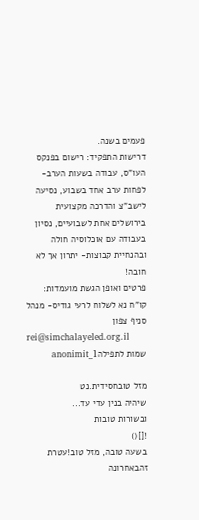פעמים בשנה.
דרישות התפקיד: רישום בפנקס העו"ס, עבודה בשעות הערב- לפחות ערב אחד בשבוע, נסיעה לישב"צ והדרכה מקצועית בירושלים אחת לשבועיים, נסיון בעבודה עם אוכלוסיה חולה ובהנחיית קבוצות- יתרון אך לא חובה!
פרטים ואופן הגשת מועמדות:
קו"ח נא לשלוח לרעי גודיס- מנהל סניף צפון
rei@simchalayeled.org.il
שמות לתפילהanonimit_1

מזל טובחסידית.נט
שיהיה בנין עדי עד...
ובשורות טובות
![]()
בשעה טובה, מזל טוב!עטרת זהבאחרונה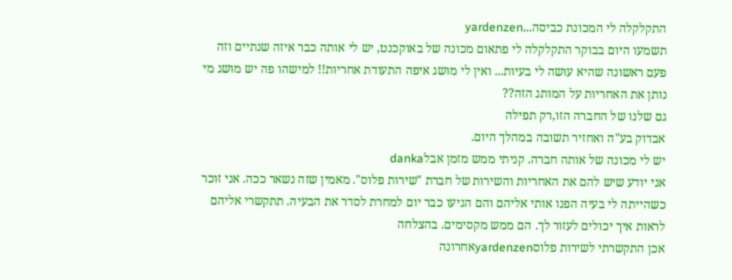התקלקלה לי המכונת כביסה...yardenzen
תשמעו היום בבוקר התקלקלה לי פתאום מכונה של באוקכנט, יש לי אותה כבר איזה שנתיים וזה פעם ראשונה שהיא עושה לי בעיות... ואין לי מושג איפה התעודת אחריות!! למישהו פה יש מושג מי נותן את האחריות על המותג הזה??
גם שלנו של החברה הזו,רק תפילה
אבדוק בע"ה ואחזיר תשובה במהלך היום.
יש לי מכונה של אותה חברה. קניתי ממש מזמן אבלdanka
אני יודע שיש להם את האחריות והשירות של חברת "שירות פלוס". מאמין שזה נשאר ככה. אני זוכר כשהייתה לי בעיה הפנו אותי אליהם והם הגיעו כבר יום למחרת לסדר את הבעיה. תתקשרי אליהם לראות איך יכולים לעזור לך. הם ממש מקסימים. בהצלחה
אכן התקשרתי לשירות פלוסyardenzenאחרונה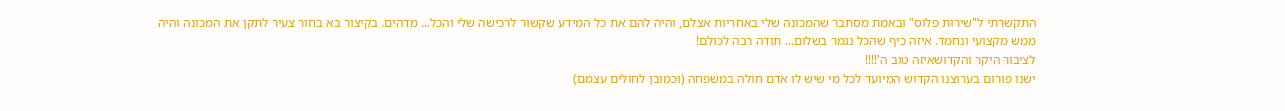התקשרתי ל"שירות פלוס" ובאמת מסתבר שהמכונה שלי באחריות אצלם, והיה להם את כל המידע שקשור לרכישה שלי והכל... מדהים. בקיצור בא בחור צעיר לתקן את המכונה והיה ממש מקצועי ונחמד. איזה כיף שהכל נגמר בשלום... תודה רבה לכולם!
לציבור היקר והקדושאיזה טוב ה'!!!!
ישנו פורום בערוצנו הקדוש המיועד לכל מי שיש לו אדם חולה במשפחה (וכמובן לחולים עצמם)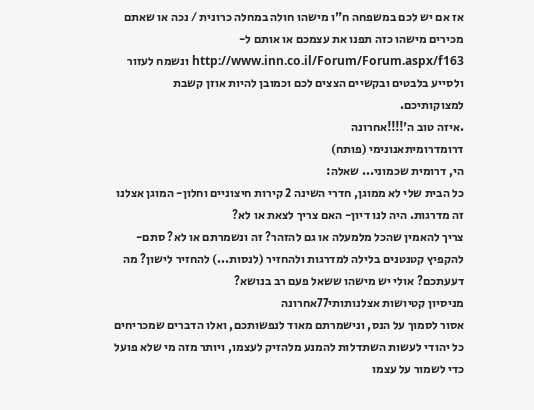אז אם יש לכם במשפחה ח"ו מישהו חולה במחלה כרונית / נכה או שאתם מכירים מישהו כזה תפנו את עצמכם או אותם ל- http://www.inn.co.il/Forum/Forum.aspx/f163 ונשמח לעזור ולסייע בלבטים ובקשיים הצצים לכם וכמובן להיות אוזן קשבת למצוקותיכם.
.איזה טוב ה'!!!!אחרונה
דרומדרומיתאנונימי (פותח)
הי, דרומית שכמוני... שאלה:
כל הבית שלי לא ממוגן, חדרי השינה 2 קירות חיצוניים וחלון- המוגן אצלנו זה מדרגות. היה לנו דיון- האם צריך לצאת או לא?
צריך להאמין שהכל מלמעלה או גם להזהר? זה ונשמרתם או לא? סתם- להקפיץ קטנטנים בלילה למדרגות ולהחזיר (לנסות...) להחזיר לישון? מה דעעתכם? אולי יש מישהו ששאל פעם רב בנושא?
מניסיון קטיושות אצלנותותי77אחרונה
אסור לסמוך על הנס, ונישמרתם מאוד לנפשותכם, ואלו הדברים שמכריחים כל יהודי לעשות השתדלות להמנע מלהזיק לעצמו, ויותר מזה מי שלא פועל כדי לשמור על עצמו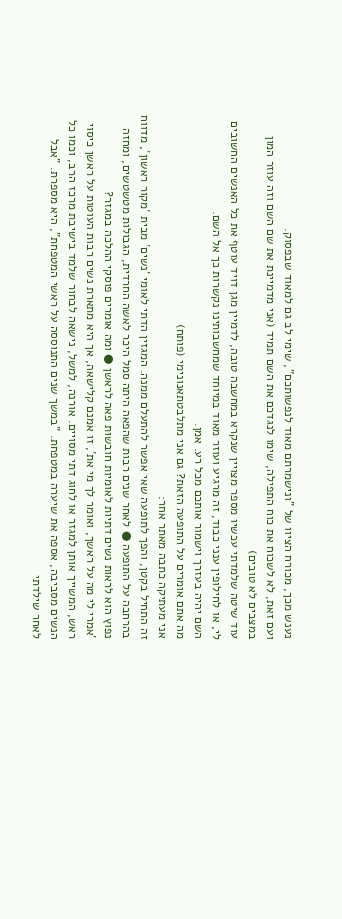נענש מכך, מכורח הציוו של "ונישמרתם מאוד לנפשותכם", שימי לב גם למאוד שבפסוק.
ועם זאת, לא לשכוח את כוח התפילה, שימו לנגדכם את השם תמיד (אני מדמיינת את שם השם וזה עוזר המון במצבים לא טובים)
עוד שיטה שלמדתי עכשיו מספר מצויין שנקרא במחשבה טובה, לדמיין מגן דויד עוטף את כל האנשים החשובים לי, או לחילופין ענני כבוד, זה מרגיע ועוזר מאוד במיוחד שמחשבותינו נקשרות כך אל השם.
השם יהיה בעזרך וישמור אותכם מכל רע. אמן.
מה אתם אומרים על התופעה הזאת? גם אני מתלבטתאנונימי (פותח)
אני מעתיקה כתבה מאתר אחר:
זה התחיל בקטן, והפך לתופעה שאי אפשר להתעלם ממנה. המגזין הדתי לאומי ´נשים´ מבית ´מקור ראשון´, מדווח בהרחבה על התופעה ● לאחר שנים רבות שהפאה היתה סמל היכר לאשה החרדית, הגבולות מטשטשים, ומחזה נפוץ הוא לראות נשים דתיות לאומיות חובשות פאה לראשן ● ומה אומרים פוסקי ההלכה במגזר?
´אמרי לי מה על ראשך, ואומר לך מי את´, זו אמנם קלישאה, אך היא מתארת נשים רבות העוטות על ראשן כיסוי ראש, המשייך אותן למגזר או לחוג דתי מסויים. אורנה, למשל, נישאה לבחור שלמד בישיבת מרכז הרב, וכמו כל הנשים מסביבה, אספה את שיערה במטפחת. "במשך שנים התנוססה על ראשי המטפחת", היא מספרת. "אבל לאחר שילדתי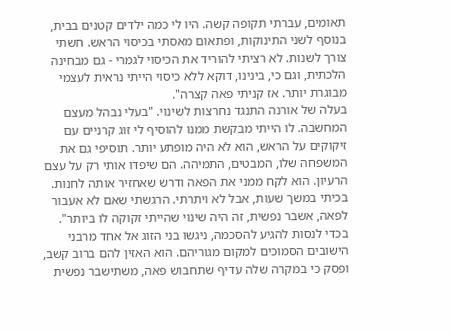תאומים, עברתי תקופה קשה. היו לי כמה ילדים קטנים בבית, בנוסף לשני התינוקות, ופתאום מאסתי בכיסוי הראש. חשתי צורך לשנות. לא רציתי להוריד את הכיסוי לגמרי - גם מבחינה הלכתית, וגם כי, בינינו, דוקא ללא כיסוי הייתי נראית לעצמי מבוגרת יותר. אז קניתי פאה קצרה".
בעלה של אורנה התנגד נחרצות לשינוי. "בעלי נבהל מעצם המחשבה. לו הייתי מבקשת ממנו להוסיף לי זוג קרניים עם זיקוקים על הראש, הוא לא היה מופתע יותר. תוסיפי גם את המשפחה שלו, המבטים, התמיהה. הם שיפדו אותי רק על עצם הרעיון. הוא לקח ממני את הפאה ודרש שאחזיר אותה לחנות. בכיתי במשך שעות, אבל לא ויתרתי. הרגשתי שאם לא אעבור לפאה, אשבר נפשית, זה היה שינוי שהייתי זקוקה לו ביותר".
בכדי לנסות להגיע להסכמה, ניגשו בני הזוג אל אחד מרבני הישובים הסמוכים למקום מגוריהם. הוא האזין להם ברוב קשב, ופסק כי במקרה שלה עדיף שתחבוש פאה, משתישבר נפשית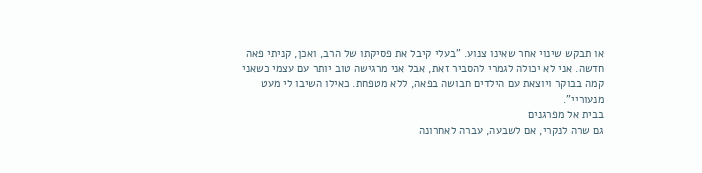או תבקש שינוי אחר שאינו צנוע. "בעלי קיבל את פסיקתו של הרב, ואכן, קניתי פאה חדשה. אני לא יכולה לגמרי להסביר זאת, אבל אני מרגישה טוב יותר עם עצמי כשאני קמה בבוקר ויוצאת עם הילדים חבושה בפאה, ללא מטפחת. כאילו השיבו לי מעט מנעוריי".
בבית אל מפרגנים
גם שרה לנקרי, אם לשבעה, עברה לאחרונה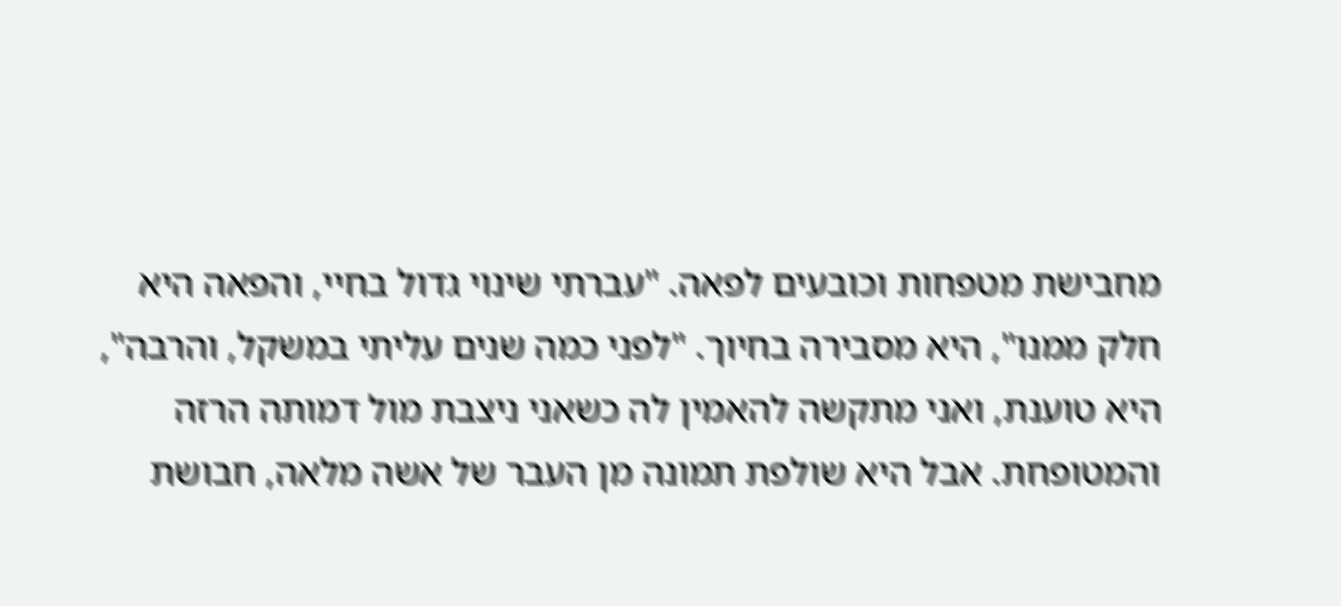מחבישת מטפחות וכובעים לפאה. "עברתי שינוי גדול בחיי, והפאה היא חלק ממנו", היא מסבירה בחיוך. "לפני כמה שנים עליתי במשקל, והרבה", היא טוענת, ואני מתקשה להאמין לה כשאני ניצבת מול דמותה הרזה והמטופחת. אבל היא שולפת תמונה מן העבר של אשה מלאה, חבושת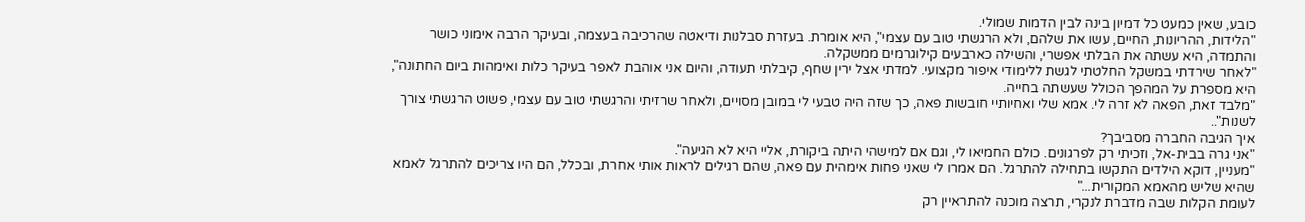כובע, שאין כמעט כל דמיון בינה לבין הדמות שמולי.
"הלידות, ההריונות, החיים, עשו את שלהם, ולא הרגשתי טוב עם עצמי", היא אומרת. בעזרת סבלנות ודיאטה שהרכיבה בעצמה, ובעיקר הרבה אימוני כושר והתמדה, היא עשתה את הבלתי אפשרי, והשילה כארבעים קילוגרמים ממשקלה.
"לאחר שירדתי במשקל החלטתי לגשת ללימודי איפור מקצועי. למדתי אצל ירין שחף, קיבלתי תעודה, והיום אני אוהבת לאפר בעיקר כלות ואימהות ביום החתונה", היא מספרת על המהפך הכולל שעשתה בחייה.
"מלבד זאת, הפאה לא זרה לי. אמא שלי ואחיותיי חובשות פאה, כך שזה היה טבעי לי במובן מסויים, ולאחר שרזיתי והרגשתי טוב עם עצמי, פשוט הרגשתי צורך לשנות"..
איך הגיבה החברה מסביבך?
"אני גרה בבית-אל, וזכיתי רק לפרגונים. כולם החמיאו לי, וגם אם למישהי היתה ביקורת, אליי היא לא הגיעה".
"מעניין, דוקא הילדים התקשו בתחילה להתרגל. הם אמרו לי שאני פחות אימהית עם פאה, שהם רגילים לראות אותי אחרת, ובכלל, הם היו צריכים להתרגל לאמא שהיא שליש מהאמא המקורית..."
לעומת הקלות שבה מדברת לנקרי, תרצה מוכנה להתראיין רק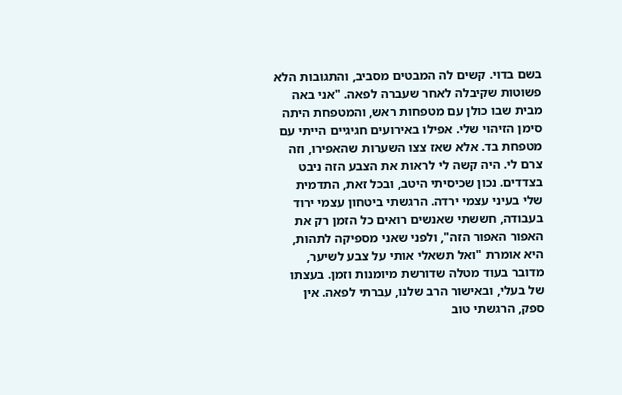בשם בדוי. קשים לה המבטים מסביב, והתגובות הלא פשוטות שקיבלה לאחר שעברה לפאה. "אני באה מבית שבו כולן עם מטפחות ראש, והמטפחת היתה סימן הזיהוי שלי. אפילו באירועים חגיגיים הייתי עם מטפחת בד. אלא שאז צצו השערות שהאפירו, וזה צרם לי. היה קשה לי לראות את הצבע הזה ניבט בצדדים. נכון שכיסיתי היטב, ובכל זאת, התדמית שלי בעיני עצמי ירדה. הרגשתי ביטחון עצמי ירוד בעבודה, חששתי שאנשים רואים כל הזמן רק את האפור האפור הזה", ולפני שאני מספיקה לתהות, היא אומרת "ואל תשאלי אותי על צבע לשיער, מדובר בעוד מטלה שדורשת מיומנות וזמן. בעצתו של בעלי, ובאישור הרב שלנו, עברתי לפאה. אין ספק, הרגשתי טוב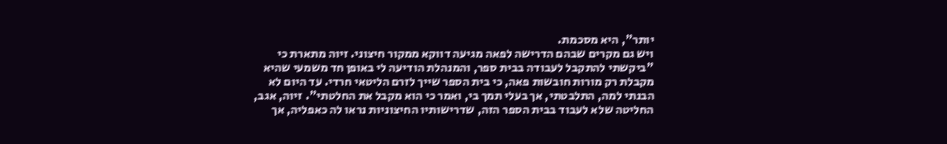יותר", היא מסכמת.
ויש גם מקרים שבהם הדרישה לפאה מגיעה דווקא ממקור חיצוני. זיוה מתארת כי "ביקשתי להתקבל לעבודה בבית ספר, והמנהלת הודיעה לי באופן חד משמעי שהיא מקבלת רק מורות חובשות פאה, כי בית הספר שייך לזרם הליטאי חרדי. עד היום לא הבנתי למה, התלבטתי, אך בעלי תמך בי, ואמר כי הוא מקבל את החלטתי". זיוה, אגב, החליטה שלא לעבוד בבית הספר הזה, שדרישותיו החיצוניות נראו לה כאפליה, אך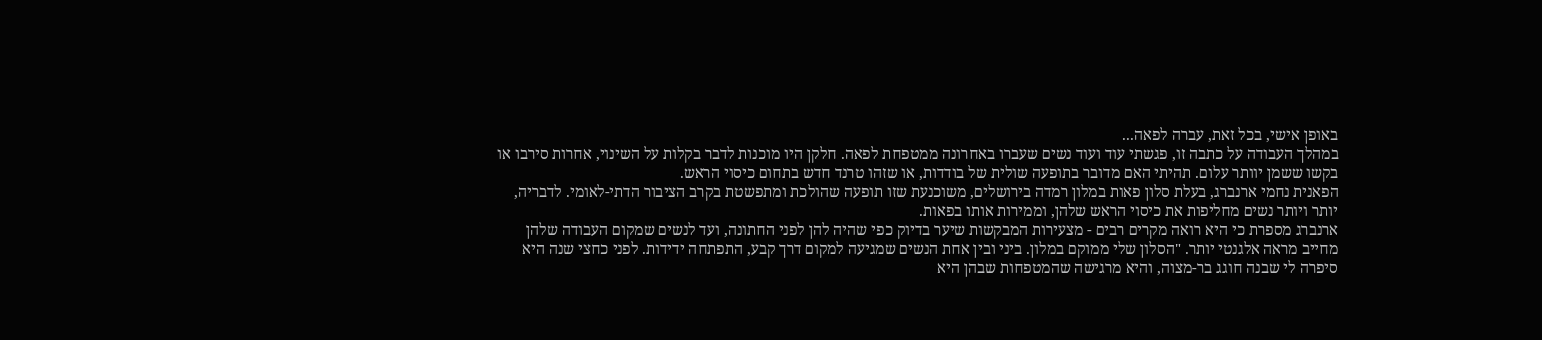באופן אישי, בכל זאת, עברה לפאה...
במהלך העבודה על כתבה זו, פגשתי עוד ועוד נשים שעברו באחרונה ממטפחת לפאה. חלקן היו מוכנות לדבר בקלות על השינוי, אחרות סירבו או בקשו ששמן יוותר עלום. תהיתי האם מדובר בתופעה שולית של בודדות, או שזהו טרנד חדש בתחום כיסוי הראש.
הפאנית נחמי ארנברג, בעלת סלון פאות במלון רמדה בירושלים, משוכנעת שזו תופעה שהולכת ומתפשטת בקרב הציבור הדתי-לאומי. לדבריה, יותר ויותר נשים מחליפות את כיסוי הראש שלהן, וממירות אותו בפאות.
ארנברג מספרת כי היא רואה מקרים רבים - מצעירות המבקשות שיער בדיוק כפי שהיה להן לפני החתונה, ועד לנשים שמקום העבודה שלהן מחייב מראה אלגנטי יותר. "הסלון שלי ממוקם במלון. ביני ובין אחת הנשים שמגיעה למקום דרך קבע, התפתחה ידידות. לפני כחצי שנה היא סיפרה לי שבנה חוגג בר-מצוה, והיא מרגישה שהמטפחות שבהן היא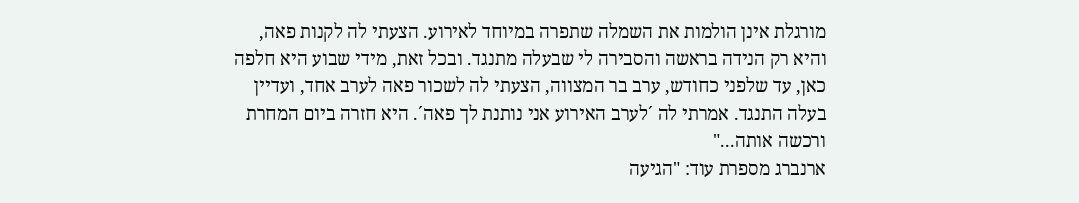מורגלת אינן הולמות את השמלה שתפרה במיוחד לאירוע. הצעתי לה לקנות פאה, והיא רק הנידה בראשה והסבירה לי שבעלה מתנגד. ובכל זאת, מידי שבוע היא חלפה כאן, עד שלפני כחודש, ערב בר המצווה, הצעתי לה לשכור פאה לערב אחד, ועדיין בעלה התנגד. אמרתי לה ´לערב האירוע אני נותנת לך פאה´. היא חזרה ביום המחרת ורכשה אותה..."
ארנברג מספרת עוד: "הגיעה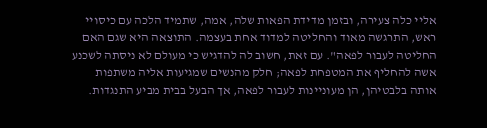אליי כלה צעירה, ובזמן מדידת הפאות שלה, אמה, שתמיד הלכה עם כיסויי ראש, התרגשה מאוד והחליטה למדוד אחת בעצמה. התוצאה היא שגם האם החליטה לעבור לפאה". עם זאת, חשוב לה להדגיש כי מעולם לא ניסתה לשכנע אשה להחליף את המטפחת לפאה; חלק מהנשים שמגיעות אליה משתפות אותה בלבטיהן, הן מעוניינות לעבור לפאה, אך הבעל בבית מביע התנגדות.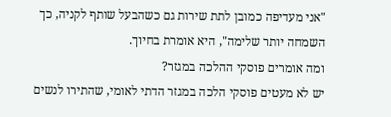"אני מעדיפה כמובן לתת שירות גם כשהבעל שותף לקניה, כך השמחה יותר שלימה", היא אומרת בחיוך.
ומה אומרים פוסקי ההלכה במגזר?
יש לא מעטים פוסקי הלכה במגזר הדתי לאומי, שהתירו לנשים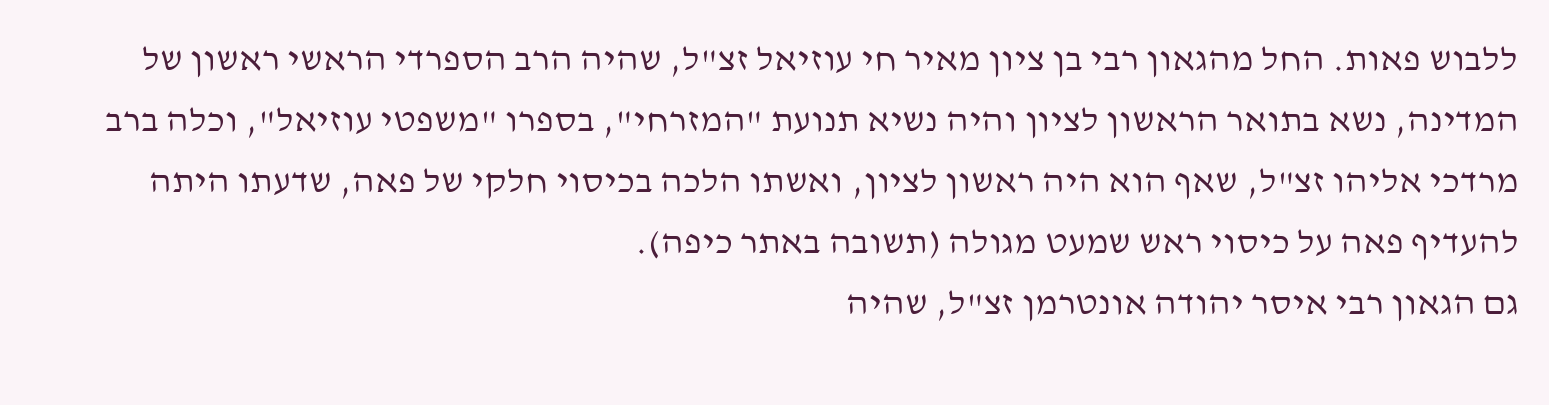ללבוש פאות. החל מהגאון רבי בן ציון מאיר חי עוזיאל זצ"ל, שהיה הרב הספרדי הראשי ראשון של המדינה, נשא בתואר הראשון לציון והיה נשיא תנועת "המזרחי", בספרו "משפטי עוזיאל", וכלה ברב מרדכי אליהו זצ"ל, שאף הוא היה ראשון לציון, ואשתו הלכה בכיסוי חלקי של פאה, שדעתו היתה להעדיף פאה על כיסוי ראש שמעט מגולה (תשובה באתר כיפה).
גם הגאון רבי איסר יהודה אונטרמן זצ"ל, שהיה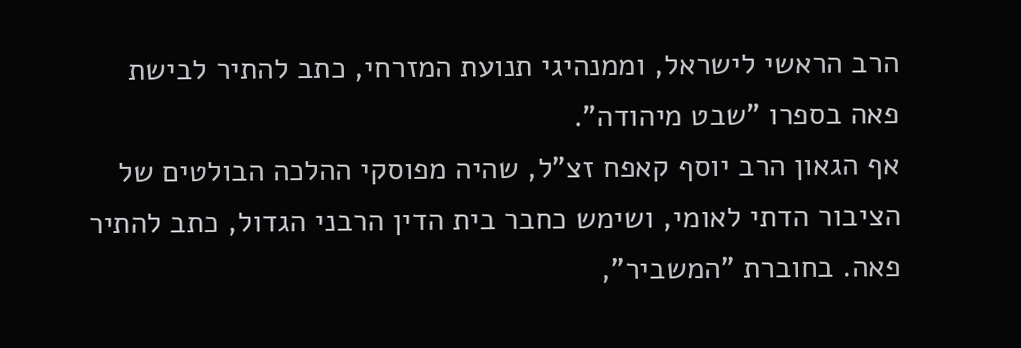הרב הראשי לישראל, וממנהיגי תנועת המזרחי, כתב להתיר לבישת פאה בספרו "שבט מיהודה".
אף הגאון הרב יוסף קאפח זצ"ל, שהיה מפוסקי ההלכה הבולטים של הציבור הדתי לאומי, ושימש כחבר בית הדין הרבני הגדול, כתב להתיר פאה. בחוברת "המשביר",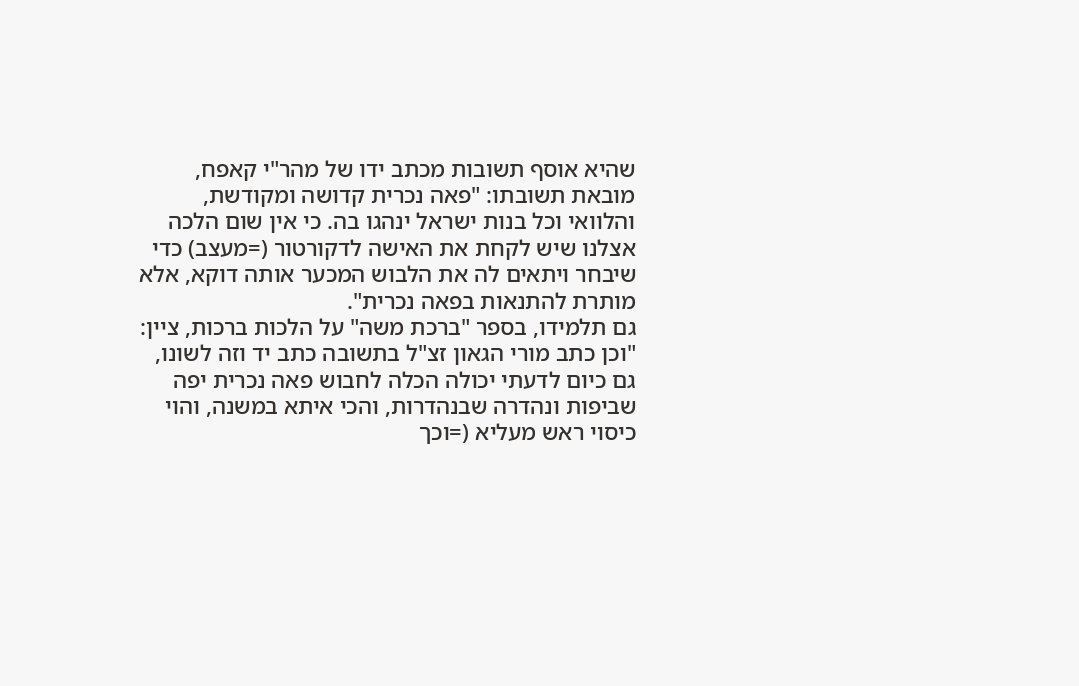שהיא אוסף תשובות מכתב ידו של מהר"י קאפח, מובאת תשובתו: "פאה נכרית קדושה ומקודשת, והלוואי וכל בנות ישראל ינהגו בה. כי אין שום הלכה אצלנו שיש לקחת את האישה לדקורטור (=מעצב) כדי שיבחר ויתאים לה את הלבוש המכער אותה דוקא, אלא מותרת להתנאות בפאה נכרית".
גם תלמידו, בספר "ברכת משה" על הלכות ברכות, ציין: "וכן כתב מורי הגאון זצ"ל בתשובה כתב יד וזה לשונו, גם כיום לדעתי יכולה הכלה לחבוש פאה נכרית יפה שביפות ונהדרה שבנהדרות, והכי איתא במשנה, והוי כיסוי ראש מעליא (=וכך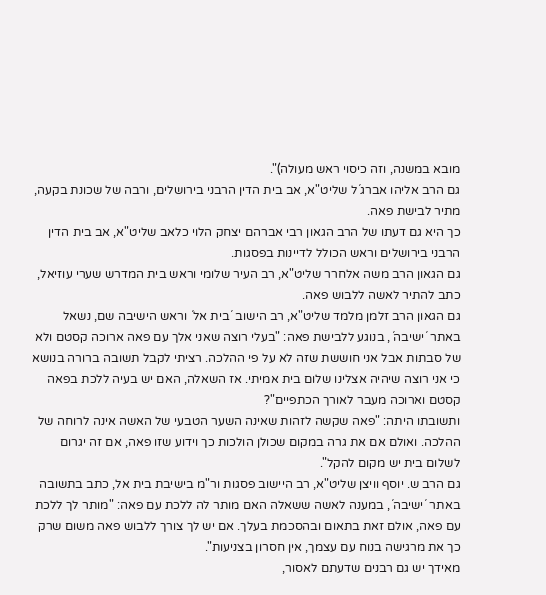מובא במשנה, וזה כיסוי ראש מעולה)".
גם הרב אליהו אברג´ל שליט"א, אב בית הדין הרבני בירושלים, ורבה של שכונת בקעה, מתיר לבישת פאה.
כך היא גם דעתו של הרב הגאון רבי אברהם יצחק הלוי כלאב שליט"א, אב בית הדין הרבני בירושלים וראש הכולל לדיינות בפסגות.
גם הגאון הרב משה אלחרר שליט"א, רב העיר שלומי וראש בית המדרש שערי עוזיאל, כתב להתיר לאשה ללבוש פאה.
גם הגאון הרב זלמן מלמד שליט"א, רב הישוב ´בית אל´ וראש הישיבה שם, נשאל באתר ´ישיבה´, בנוגע ללבישת פאה: "בעלי רוצה שאני אלך עם פאה ארוכה קסטם ולא של סבתות אבל אני חוששת שזה לא על פי ההלכה. רציתי לקבל תשובה ברורה בנושא כי אני רוצה שיהיה אצלינו שלום בית אמיתי. אז השאלה, האם יש בעיה ללכת בפאה קסטם וארוכה מעבר לאורך הכתפיים"?
ותשובתו היתה: "פאה שקשה לזהות שאינה השער הטבעי של האשה אינה לרוחה של ההלכה. ואולם אם את גרה במקום שכולן הולכות כך וידוע שזו פאה, אם זה יגרום לשלום בית יש מקום להקל".
גם הרב ש. יוסף וויצן שליט"א, רב היישוב פסגות ור"מ בישיבת בית אל, כתב בתשובה באתר ´ישיבה´, במענה לאשה ששאלה האם מותר לה ללכת עם פאה: "מותר לך ללכת עם פאה, אולם זאת בתאום ובהסכמת בעלך. אם יש לך צורך ללבוש פאה משום שרק כך את מרגישה בנוח עם עצמך, אין חסרון בצניעות".
מאידך יש גם רבנים שדעתם לאסור,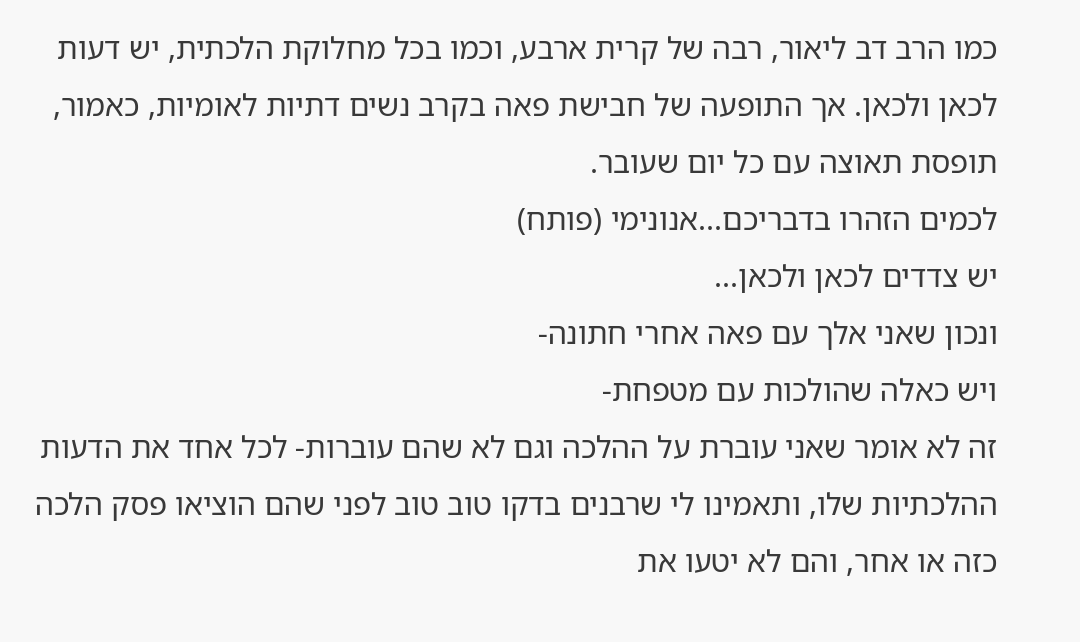כמו הרב דב ליאור, רבה של קרית ארבע, וכמו בכל מחלוקת הלכתית, יש דעות לכאן ולכאן. אך התופעה של חבישת פאה בקרב נשים דתיות לאומיות, כאמור, תופסת תאוצה עם כל יום שעובר.
לכמים הזהרו בדבריכם...אנונימי (פותח)
יש צדדים לכאן ולכאן...
ונכון שאני אלך עם פאה אחרי חתונה-
ויש כאלה שהולכות עם מטפחת-
זה לא אומר שאני עוברת על ההלכה וגם לא שהם עוברות- לכל אחד את הדעות ההלכתיות שלו, ותאמינו לי שרבנים בדקו טוב טוב לפני שהם הוציאו פסק הלכה כזה או אחר, והם לא יטעו את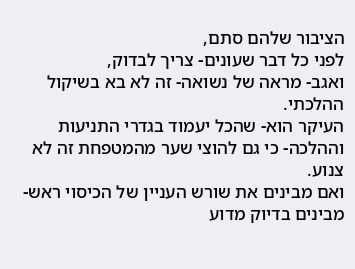הציבור שלהם סתם,
לפני כל דבר שעונים- צריך לבדוק,
ואגב- מראה של נשואה- זה לא בא בשיקול ההלכתי.
העיקר הוא- שהכל יעמוד בגדרי התניעות וההלכה- כי גם להוצי שער מהמטפחת זה לא צנוע.
ואם מבינים את שורש העניין של הכיסוי ראש- מבינים בדיוק מדוע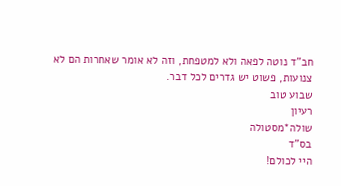חב"ד נוטה לפאה ולא למטפחת, וזה לא אומר שאחרות הם לא צנועות, פשוט יש גדרים לכל דבר.
שבוע טוב
רעיון
שולה*מסטולה
בס"ד
היי לכולם!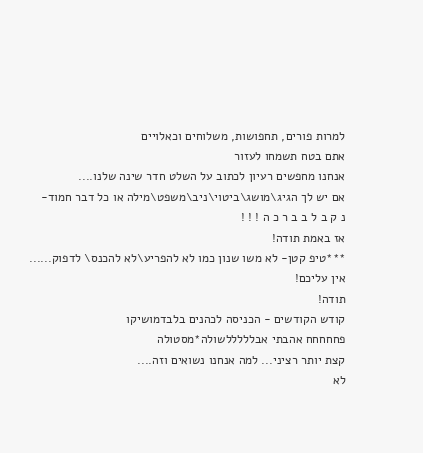למרות פורים, תחפושות, משלוחים וכאלויים
אתם בטח תשמחו לעזור
אנחנו מחפשים רעיון לכתוב על השלט חדר שינה שלנו....
אם יש לך הגיג\מושג\ביטוי\ניב\משפט\מילה או כל דבר חמוד-
נ ק ב ל ב ב ר כ ה ! ! !
אז באמת תודה!
***טיפ קטן- לא משו שנון כמו לא להפריע\לא להכנס\ לדפוק......
אין עליכם!
תודה!
קודש הקודשים - הכניסה לכהנים בלבדמושיקו
פחחחחח אהבתי אבלללללשולה*מסטולה
קצת יותר רציני... למה אנחנו נשואים וזה....
לא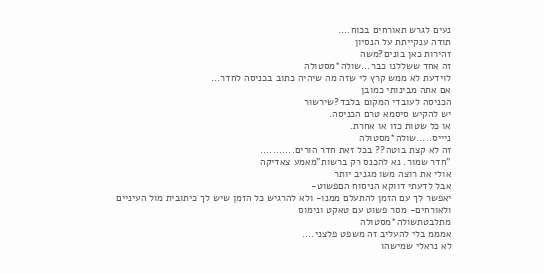נעים לגרש תאורחים בכוח....
תודה ענקייתת על הנסיון
זהירות כאן בונים?משה
זה אחד ששללנו כבר...שולה*מסטולה
לוידעת לא ממש קרץ לי שזה מה שיהיה כתוב בכניסה לחדר...
אם אתה מבינותי כמובן
הכניסה לעובדי המקום בלבד?שירשור
יש להקיש סיסמא טרם הכניסה.
או כל שטות כזו או אחרת.
ניייס.....שולה*מסטולה
זה לא קצת בוטה?? בכל זאת חדר הורים...........
"חדר שמור. נא להכנס רק ברשות"מאמע צאדיקה
אולי את רוצה משו מגניב יותר
אבל לדעתי דווקא הניסוח הםפשוט-
יאפשר לך עם הזמן להתעלם ממנו- ולא להרגיש כל הזמן שיש לך כיתובית מול העיניים
ולאורחים- מסר פשוט עם טאקט ונימוס
מתלבטתשולה*מסטולה
אמממ בלי להעליב זה משפט פלצני....
לא נראלי שמישהו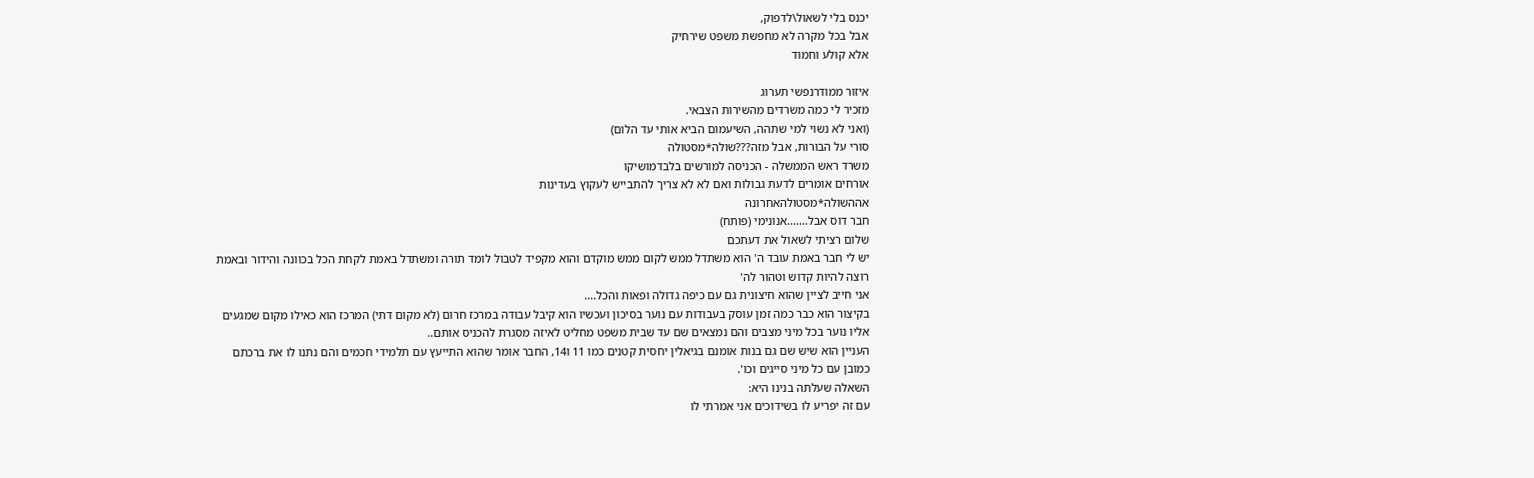יכנס בלי לשאול\לדפוק,
אבל בכל מקרה לא מחפשת משפט שירחיק
אלא קולע וחמוד

איזור ממודרנפשי תערוג
מזכיר לי כמה משרדים מהשירות הצבאי.
(ואני לא נשוי למי שתהה, השיעמום הביא אותי עד הלום)
סורי על הבורות, אבל מזה???שולה*מסטולה
משרד ראש הממשלה - הכניסה למורשים בלבדמושיקו
אורחים אומרים לדעת גבולות ואם לא לא צריך להתבייש לעקוץ בעדינות
אההשולה*מסטולהאחרונה
חבר דוס אבל.......אנונימי (פותח)
שלום רציתי לשאול את דעתכם
יש לי חבר באמת עובד ה' הוא משתדל ממש לקום ממש מוקדם והוא מקפיד לטבול לומד תורה ומשתדל באמת לקחת הכל בכוונה והידור ובאמת רוצה להיות קדוש וטהור לה'
אני חייב לציין שהוא חיצונית גם עם כיפה גדולה ופאות והכל....
בקיצור הוא כבר כמה זמן עוסק בעבודות עם נוער בסיכון ועכשיו הוא קיבל עבודה במרכז חרום (לא מקום דתי) המרכז הוא כאילו מקום שמגעים אליו נוער בכל מיני מצבים והם נמצאים שם עד שבית משפט מחליט לאיזה מסגרת להכניס אותם..
העניין הוא שיש שם גם בנות אומנם בגיאלין יחסית קטנים כמו 11 ו14, החבר אומר שהוא התייעץ עם תלמידי חכמים והם נתנו לו את ברכתם כמובן עם כל מיני סייגים וכו'.
השאלה שעלתה בנינו היא:
עם זה יפריע לו בשידוכים אני אמרתי לו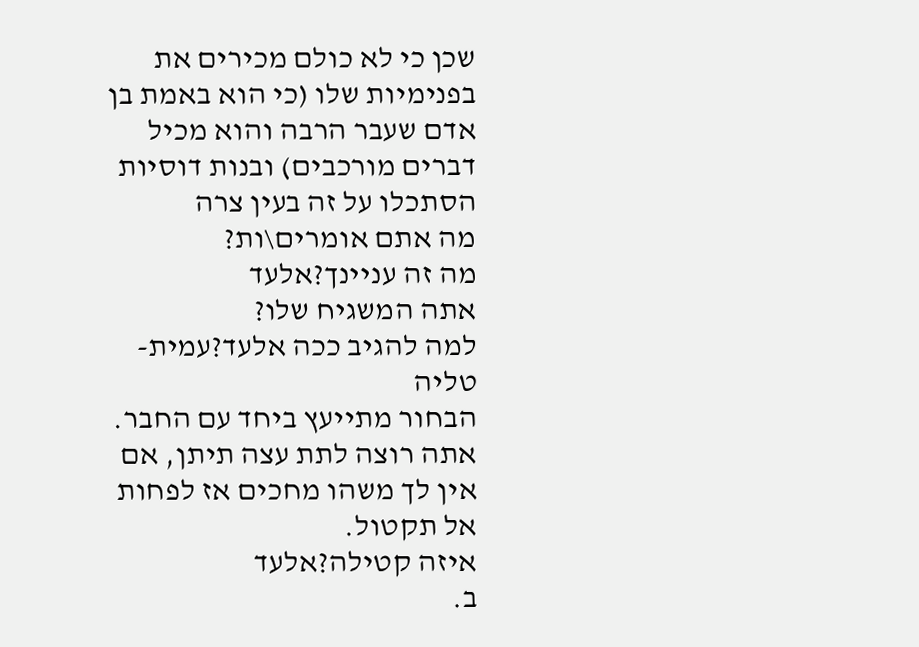שכן כי לא כולם מכירים את בפנימיות שלו (כי הוא באמת בן אדם שעבר הרבה והוא מכיל דברים מורכבים) ובנות דוסיות הסתכלו על זה בעין צרה
מה אתם אומרים\ות?
מה זה עניינך?אלעד
אתה המשגיח שלו?
למה להגיב ככה אלעד?עמית-טליה
הבחור מתייעץ ביחד עם החבר.
אתה רוצה לתת עצה תיתן, אם אין לך משהו מחכים אז לפחות אל תקטול.
איזה קטילה?אלעד
ב.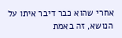אחרי שהוא כבר דיבר איתו על הנושא, זה באמת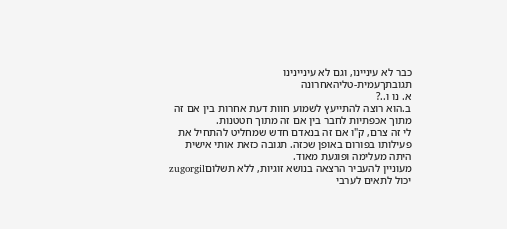כבר לא עיניינו, וגם לא עיניינינו
תגובתךעמית-טליהאחרונה
א. נו ו..?
ב.הוא רוצה להתייעץ לשמוע חוות דעת אחרות בין אם זה מתוך אכפתיות לחבר בין אם זה מתוך חטטנות.
לי זה צרם, ק"ו אם זה בנאדם חדש שמחליט להתחיל את פעילותו בפורום באופן שכזה. תגובה כזאת אותי אישית היתה מעלימה ופוגעת מאוד.
מעוניין להעביר הרצאה בנושא זוגיות, ללא תשלוםzugorgil
יכול לתאים לערבי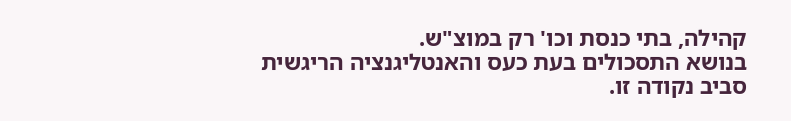קהילה, בתי כנסת וכו' רק במוצ"ש.
בנושא התסכולים בעת כעס והאנטליגנציה הריגשית סביב נקודה זו.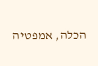הכלה, אמפטיה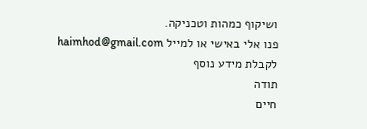ושיקוף כמהות וטכניקה.
פנו אלי באישי או למייל haimhod@gmail.com
לקבלת מידע נוסף
תודה
חיים